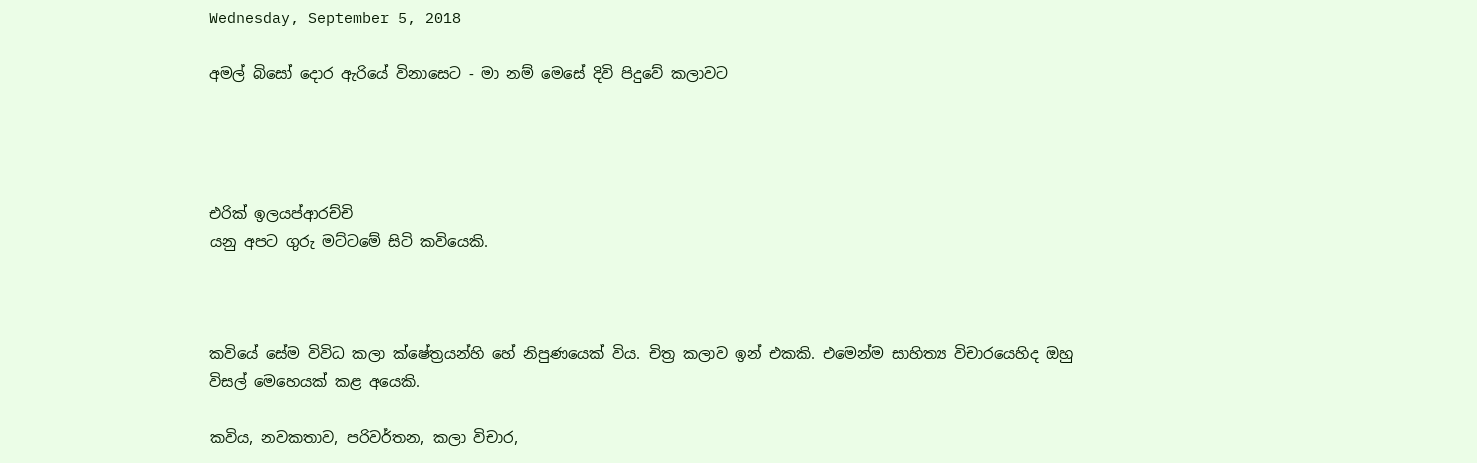Wednesday, September 5, 2018

අමල් බිසෝ දොර ඇරියේ විනාසෙට - මා නම් මෙසේ දිවි පිදුවේ කලාවට




එරික් ඉලයප්ආරච්චි
යනු අපට ගුරු මට්ටමේ සිටි කවියෙකි.



කවියේ සේම විවිධ කලා ක්ෂේත්‍රයන්හි හේ නිපුණයෙක් විය. චිත්‍ර කලාව ඉන් එකකි. එමෙන්ම සාහිත්‍ය විචාරයෙහිද ඔහු විසල් මෙහෙයක් කළ අයෙකි.

කවිය, නවකතාව, පරිවර්තන, කලා විචාර,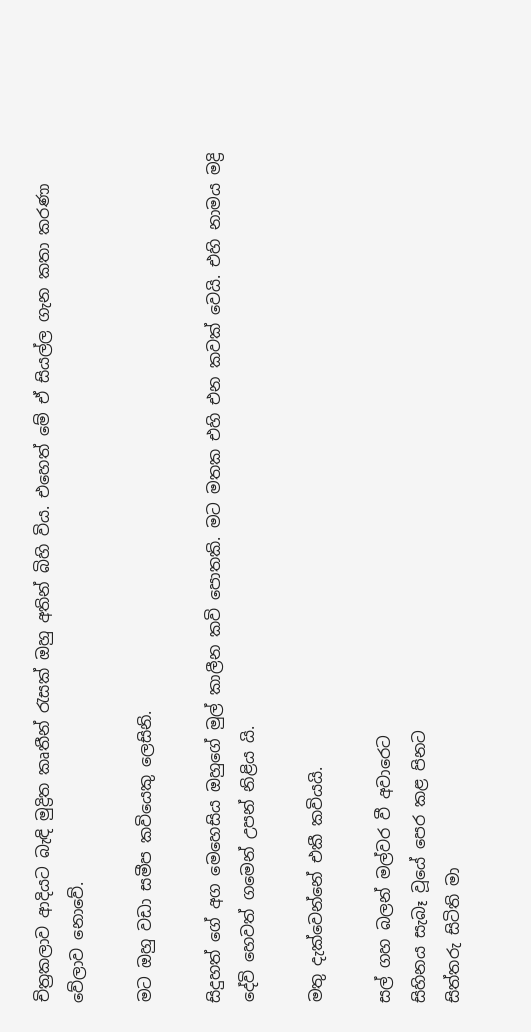චිත්‍රකලාව ආදියට බැඳි මුද්‍රිත කෘතීන් රැසක් ඔහු අතින් බිහි විය. එහෙත් මේ ඒ සියල්ල ගැන කතා කරණා වේලාව නොවේ.

මට ඔහු වඩා සමීප කවියෙකු ලෙසිනි.

සිදුහත් ගේ අග මෙහෙසිය ඔහුගේ මුල් කාලීන කවි පොතකි. මට මතක එහි එන කවක් වෙයි. එහි නාමය මද්‍රි දේවි හෙවත් ගමෙන් උපන් නිළිය යි.

මතු දැක්වෙන්නේ එකී කවියයි.

සල් ගහ බලන් මල්වර වී අවාරෙට
සිහිනය සැබෑ වූයේ පෙර කළ පිනට
සිත්තරු සිටිති මා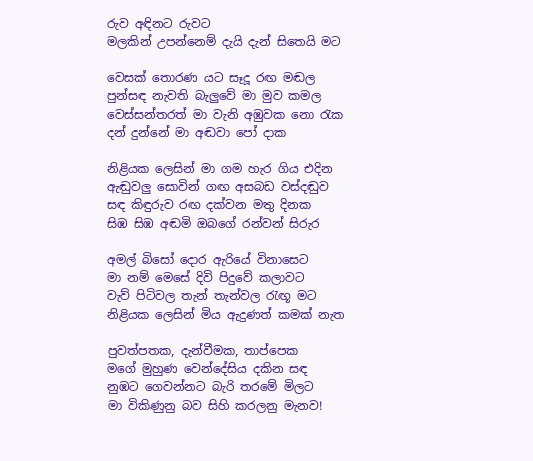රුව අඳිනට රුවට
මලකින් උපන්නෙම් දැයි දැන් සිතෙයි මට

වෙසක් තොරණ යට සෑදූ රඟ මඬල
පුන්සඳ නැවති බැලුවේ මා මුව කමල
වෙස්සන්තරත් මා වැනි අඹුවක නො රැක
දන් දුන්නේ මා අඬවා පෝ දාක

නිළියක ලෙසින් මා ගම හැර ගිය එදින
ඇඬුවලු සොවින් ගඟ අසබඩ වස්දඬුව
සඳ කිඳුරුව රඟ දක්වන මතු දිනක
සිඹ සිඹ අඬමි ඔබගේ රන්වන් සිරුර

අමල් බිසෝ දොර ඇරියේ විනාසෙට
මා නම් මෙසේ දිවි පිදුවේ කලාවට
වැව් පිටිවල තැන් තැන්වල රැඟූ මට
නිළියක ලෙසින් මිය ඇදුණත් කමක් නැත

පුවත්පතක, දැන්වීමක, තාප්පෙක
මගේ මුහුණ වෙන්දේසිය දකින සඳ
නුඹට ගෙවන්නට බැරි තරමේ මිලට
මා විකිණුනු බව සිහි කරලනු මැනව!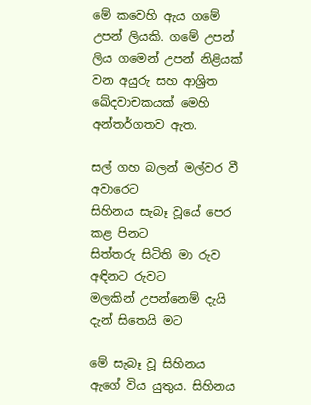මේ කවෙහි ඇය ගමේ උපන් ලියකි. ගමේ උපන් ලිය ගමෙන් උපන් නිළියක් වන අයුරු සහ ආශ්‍රිත ඛේදවාචකයක් මෙහි අන්තර්ගතව ඇත.

සල් ගහ බලන් මල්වර වී අවාරෙට
සිහිනය සැබෑ වූයේ පෙර කළ පිනට
සිත්තරු සිටිති මා රුව අඳිනට රුවට
මලකින් උපන්නෙම් දැයි දැන් සිතෙයි මට

මේ සැබෑ වූ සිහිනය ඇගේ විය යුතුය. සිහිනය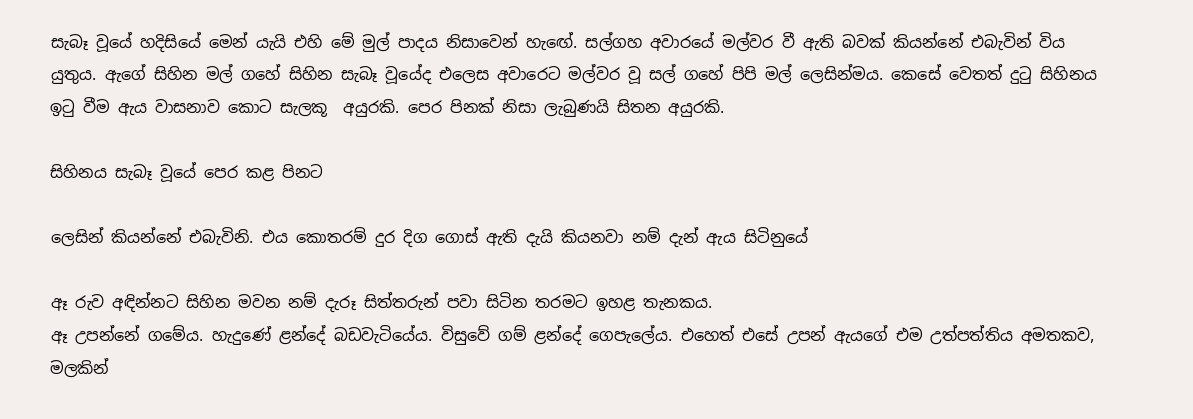සැබෑ වූයේ හදිසියේ මෙන් යැයි එහි මේ මුල් පාදය නිසාවෙන් හැඟේ. සල්ගහ අවාරයේ මල්වර වී ඇති බවක් කියන්නේ එබැවින් විය යුතුය. ඇගේ සිහින මල් ගහේ සිහින සැබෑ වූයේද එලෙස අවාරෙට මල්වර වූ සල් ගහේ පිපි මල් ලෙසින්මය. කෙසේ වෙතත් දුටු සිහිනය ඉටු වීම ඇය වාසනාව කොට සැලකූ  අයුරකි. පෙර පිනක් නිසා ලැබුණයි සිතන අයුරකි.

සිහිනය සැබෑ වූයේ පෙර කළ පිනට

ලෙසින් කියන්නේ එබැවිනි. එය කොතරම් දුර දිග ගොස් ඇති දැයි කියනවා නම් දැන් ඇය සිටිනුයේ

ඈ රුව අඳින්නට සිහින මවන නම් දැරූ සිත්තරුන් පවා සිටින තරමට ඉහළ තැනකය.
ඈ උපන්නේ ගමේය. හැදුණේ ළන්දේ බඩවැටියේය. විසුවේ ගම් ළන්දේ ගෙපැලේය. එහෙත් එසේ උපන් ඇයගේ එම උත්පත්තිය අමතකව, මලකින්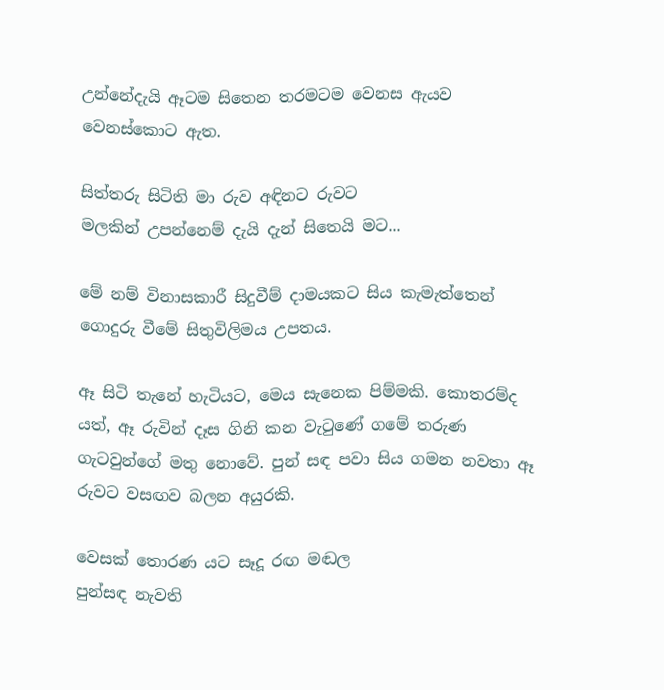උන්නේදැයි ඈටම සිතෙන තරමටම වෙනස ඇයව වෙනස්කොට ඇත.

සිත්තරු සිටිති මා රුව අඳිනට රුවට
මලකින් උපන්නෙම් දැයි දැන් සිතෙයි මට...

මේ නම් විනාසකාරී සිදුවීම් දාමයකට සිය කැමැත්තෙන් ගොදුරු වීමේ සිතුවිලිමය උපතය.

ඈ සිටි තැනේ හැටියට, මෙය සැනෙක පිම්මකි. කොතරම්ද යත්, ඈ රුවින් දෑස ගිනි කන වැටුණේ ගමේ තරුණ ගැටවුන්ගේ මතු නොවේ. පුන් සඳ පවා සිය ගමන නවතා ඈ රුවට වසඟව බලන අයුරකි.

වෙසක් තොරණ යට සෑදූ රඟ මඬල
පුන්සඳ නැවති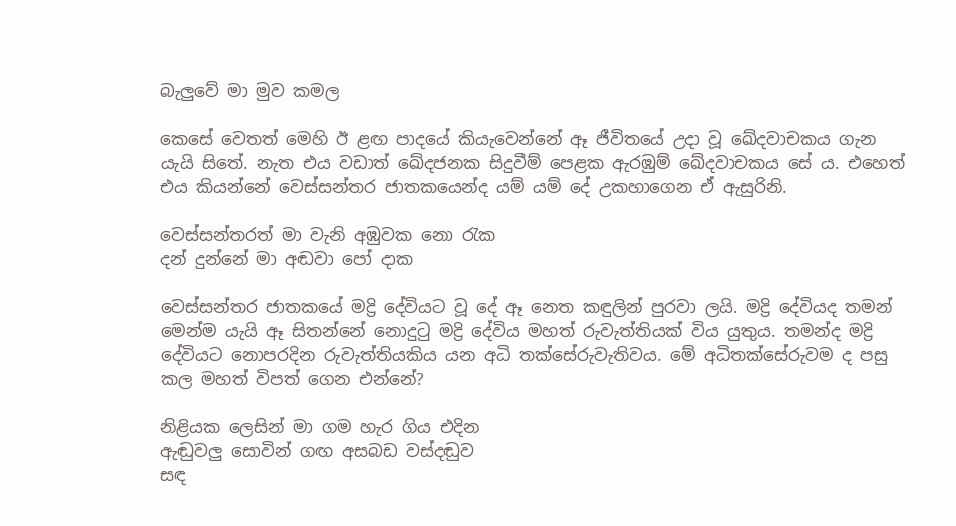බැලුවේ මා මුව කමල

කෙසේ වෙතත් මෙහි ඊ ළඟ පාදයේ කියැවෙන්නේ ඈ ජීවිතයේ උදා වූ ඛේදවාචකය ගැන යැයි සිතේ. නැත එය වඩාත් ඛේදජනක සිදුවීම් පෙළක ඇරඹුම් ඛේදවාචකය සේ ය. එහෙත් එය කියන්නේ වෙස්සන්තර ජාතකයෙන්ද යම් යම් දේ උකහාගෙන ඒ ඇසුරිනි.

වෙස්සන්තරත් මා වැනි අඹුවක නො රැක
දන් දුන්නේ මා අඬවා පෝ දාක

වෙස්සන්තර ජාතකයේ මද්‍රි දේවියට වූ දේ ඈ නෙත කඳුලින් පුරවා ලයි. මද්‍රි දේවියද තමන් මෙන්ම යැයි ඈ සිතන්නේ නොදුටු මද්‍රි දේවිය මහත් රුවැත්තියක් විය යුතුය. තමන්ද මද්‍රි දේවියට නොපරදින රුවැත්තියකිය යන අධි තක්සේරුවැතිවය. මේ අධිතක්සේරුවම ද පසු කල මහත් විපත් ගෙන එන්නේ?

නිළියක ලෙසින් මා ගම හැර ගිය එදින
ඇඬුවලු සොවින් ගඟ අසබඩ වස්දඬුව
සඳ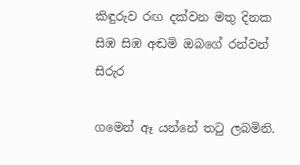කිඳුරුව රඟ දක්වන මතු දිනක
සිඹ සිඹ අඬමි ඔබගේ රන්වන් සිරුර

ගමෙන් ඈ යන්නේ තටු ලබමිනි.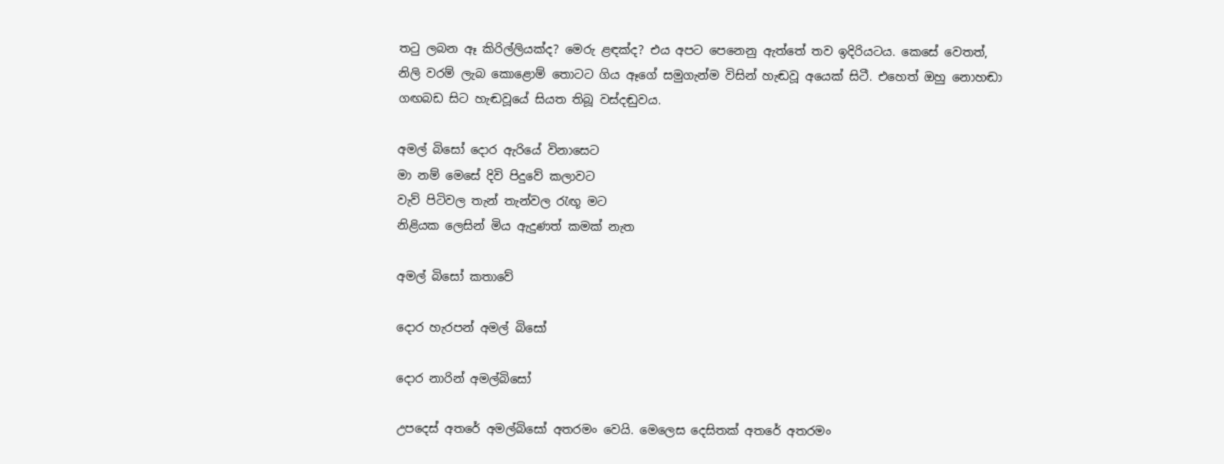තටු ලබන ඈ කිරිල්ලියක්ද? මෙරු ළඳක්ද? එය අපට පෙනෙනු ඇත්තේ තව ඉදිරියටය. කෙසේ වෙතත්, නිලි වරම් ලැබ කොළොම් තොටට ගිය ඈගේ සමුගැන්ම විසින් හැඬවූ අයෙක් සිටී. එහෙත් ඔහු නොහඬා ගඟබඩ සිට හැඬවූයේ සියත තිබූ වස්දඬුවය.

අමල් බිසෝ දොර ඇරියේ විනාසෙට
මා නම් මෙසේ දිවි පිදුවේ කලාවට
වැව් පිටිවල තැන් තැන්වල රැඟූ මට
නිළියක ලෙසින් මිය ඇදුණත් කමක් නැත

අමල් බිසෝ කතාවේ

දොර හැරපන් අමල් බිසෝ

දොර නාරින් අමල්බිසෝ

උපදෙස් අතරේ අමල්බිසෝ අතරමං වෙයි. මෙලෙස දෙසිතක් අතරේ අතරමං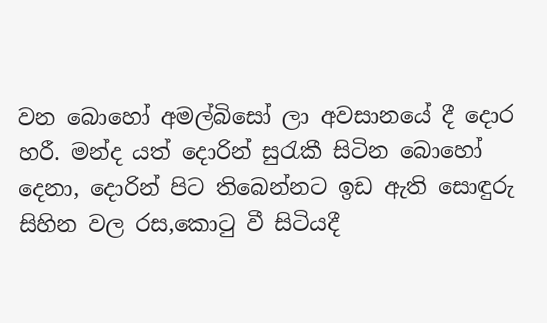වන බොහෝ අමල්බිසෝ ලා අවසානයේ දී දොර හරී. මන්ද යත් දොරින් සුරැකී සිටින බොහෝ දෙනා, දොරින් පිට තිබෙන්නට ඉඩ ඇති සොඳුරු සිහින වල රස,කොටු වී සිටියදී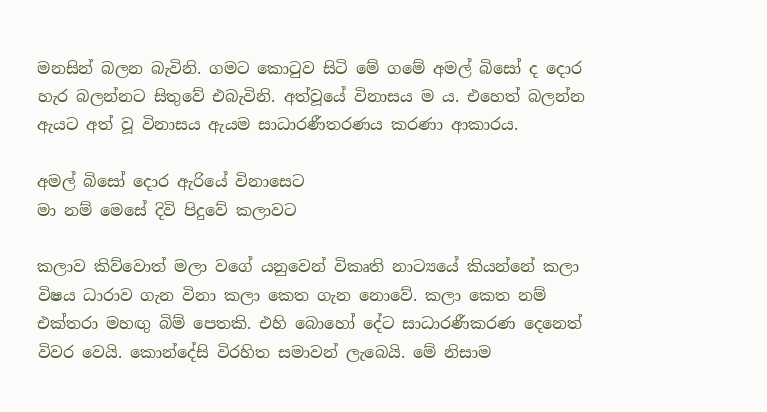මනසින් බලන බැවිනි. ගමට කොටුව සිටි මේ ගමේ අමල් බිසෝ ද දොර හැර බලන්නට සිතුවේ එබැවිනි. අත්වූයේ විනාසය ම ය. එහෙත් බලන්න ඇයට අත් වූ විනාසය ඇයම සාධාරණීතරණය කරණා ආකාරය.

අමල් බිසෝ දොර ඇරියේ විනාසෙට
මා නම් මෙසේ දිවි පිදුවේ කලාවට

කලාව කිව්වොත් මලා වගේ යනුවෙන් විකෘති නාට්‍යයේ කියන්නේ කලා විෂය ධාරාව ගැන විනා කලා කෙත ගැන නොවේ. කලා කෙත නම් එක්තරා මහඟු බිම් පෙතකි. එහි බොහෝ දේට සාධාරණීකරණ දෙනෙත් විවර වෙයි. කොන්දේසි විරහිත සමාවන් ලැබෙයි. මේ නිසාම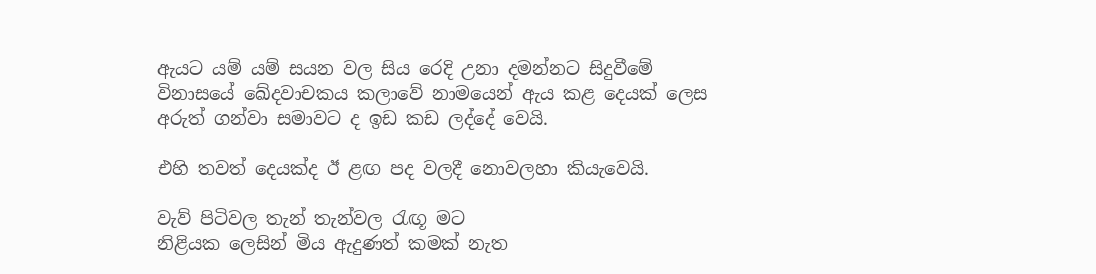ඇයට යම් යම් සයන වල සිය රෙදි උනා දමන්නට සිදුවීමේ විනාසයේ ඛේදවාචකය කලාවේ නාමයෙන් ඇය කළ දෙයක් ලෙස අරුත් ගන්වා සමාවට ද ඉඩ කඩ ලද්දේ වෙයි.

එහි තවත් දෙයක්ද ඊ ළඟ පද වලදී නොවලහා කියැවෙයි.

වැව් පිටිවල තැන් තැන්වල රැඟූ මට
නිළියක ලෙසින් මිය ඇදුණත් කමක් නැත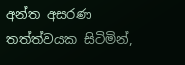අන්ත අසරණ තත්ත්වයක සිටිමින්,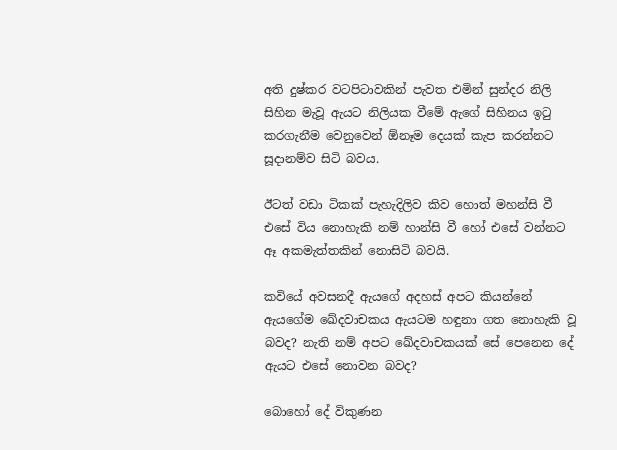අති දුෂ්කර වටපිටාවකින් පැවත එමින් සුන්දර නිලි සිහින මැවූ ඇයට නිලියක වීමේ ඇගේ සිහිනය ඉටු කරගැනීම වෙනුවෙන් ඕනෑම දෙයක් කැප කරන්නට සූදානම්ව සිටි බවය.

ඊටත් වඩා ටිකක් පැහැදිලිව කිව හොත් මහන්සි වී එසේ විය නොහැකි නම් හාන්සි වී හෝ එසේ වන්නට ඈ අකමැත්තකින් නොසිටි බවයි.

කවියේ අවසනදී ඇයගේ අදහස් අපට කියන්නේ ඇයගේම ඛේදවාචකය ඇයටම හඳුනා ගත නොහැකි වූ බවද? නැති නම් අපට ඛේදවාචකයක් සේ පෙනෙන දේ ඇයට එසේ නොවන බවද?

බොහෝ දේ විකුණන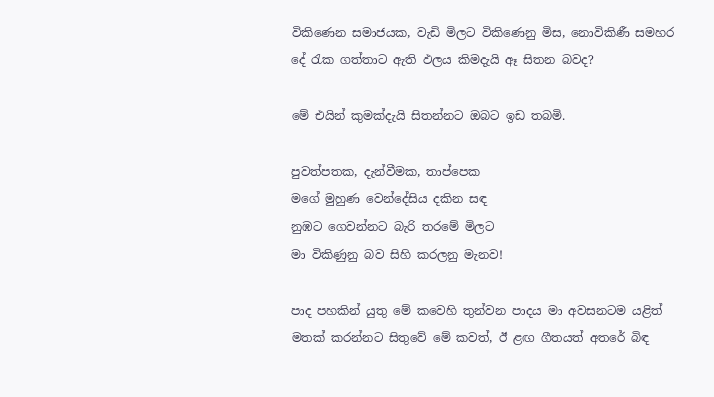විකිණෙන සමාජයක, වැඩි මිලට විකිණෙනු මිස, නොවිකිණී සමහර දේ රැක ගත්තාට ඇති ඵලය කිමදැයි ඈ සිතන බවද?

මේ එයින් කුමක්දැයි සිතන්නට ඔබට ඉඩ තබමි.

පුවත්පතක, දැන්වීමක, තාප්පෙක
මගේ මුහුණ වෙන්දේසිය දකින සඳ
නුඹට ගෙවන්නට බැරි තරමේ මිලට
මා විකිණුනු බව සිහි කරලනු මැනව!

පාද පහකින් යුතු මේ කවෙහි තුන්වන පාදය මා අවසනටම යළිත් මතක් කරන්නට සිතුවේ මේ කවත්, ඊ ළඟ ගීතයත් අතරේ බිඳ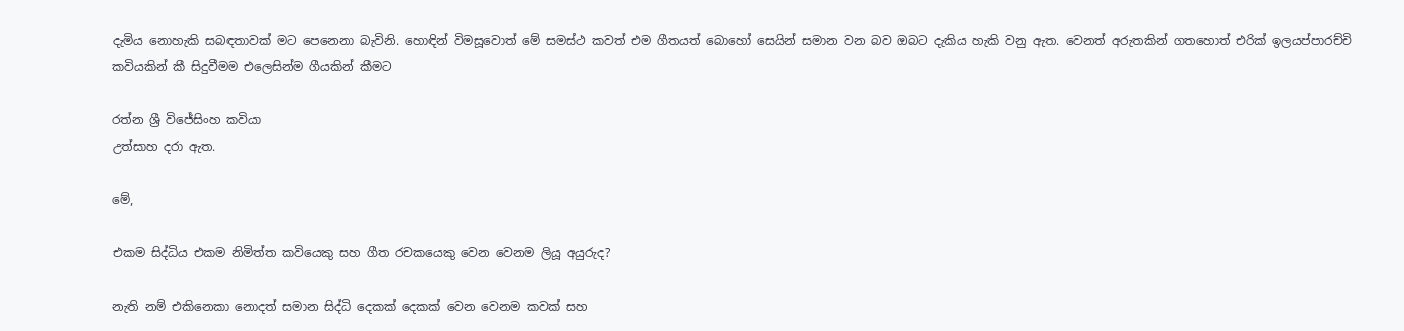දැමිය නොහැකි සබඳතාවක් මට පෙනෙනා බැවිනි. හොඳින් විමසූවොත් මේ සමස්ථ කවත් එම ගීතයත් බොහෝ සෙයින් සමාන වන බව ඔබට දැකිය හැකි වනු ඇත. වෙනත් අරුතකින් ගතහොත් එරික් ඉලයප්පාරච්චි කවියකින් කී සිදුවීමම එලෙසින්ම ගීයකින් කීමට

රත්න ශ්‍රී විජේසිංහ කවියා
උත්සාහ දරා ඇත.

මේ,

එකම සිද්ධිය එකම නිමිත්ත කවියෙකු සහ ගීත රචකයෙකු වෙන වෙනම ලියූ අයුරුද?

නැති නම් එකිනෙකා නොදත් සමාන සිද්ධි දෙකක් දෙකක් වෙන වෙනම කවක් සහ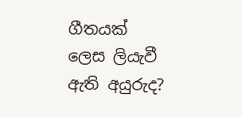ගීතයක් ලෙස ලියැවී ඇති අයුරුද?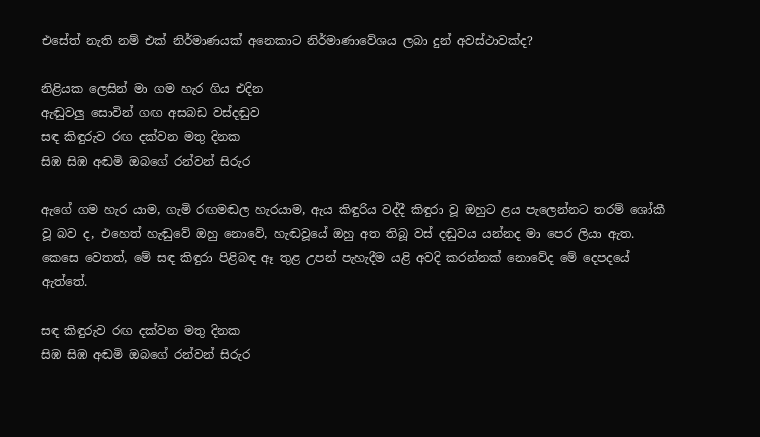එසේත් නැති නම් එක් නිර්මාණයක් අනෙකාට නිර්මාණාවේශය ලබා දුන් අවස්ථාවක්ද?

නිළියක ලෙසින් මා ගම හැර ගිය එදින
ඇඬුවලු සොවින් ගඟ අසබඩ වස්දඬුව
සඳ කිඳුරුව රඟ දක්වන මතු දිනක
සිඹ සිඹ අඬමි ඔබගේ රන්වන් සිරුර

ඇගේ ගම හැර යාම, ගැමි රඟමඬල හැරයාම, ඇය කිඳුරිය වද්දී කිඳුරා වූ ඔහුට ළය පැලෙන්නට තරම් ශෝකී වූ බව ද, එහෙත් හැඬුවේ ඔහු නොවේ, හැඬවූයේ ඔහු අත තිබූ වස් දඬුවය යන්නද මා පෙර ලියා ඇත. කෙසෙ වෙතත්, මේ සඳ කිඳුරා පිළිබඳ ඈ තුළ උපන් පැහැදීම යළි අවදි කරන්නක් නොවේද මේ දෙපදයේ ඇත්තේ.

සඳ කිඳුරුව රඟ දක්වන මතු දිනක
සිඹ සිඹ අඬමි ඔබගේ රන්වන් සිරුර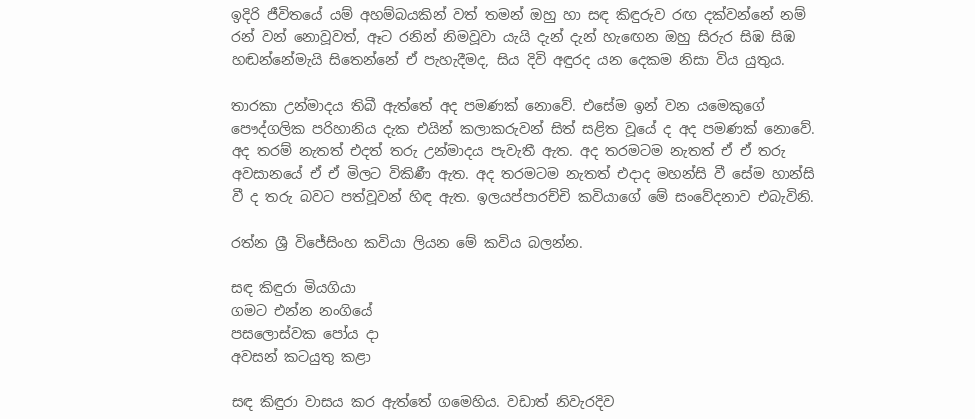ඉදිරි ජීවිතයේ යම් අහම්බයකින් වත් තමන් ඔහු හා සඳ කිඳුරුව රඟ දක්වන්නේ නම් රන් වන් නොවූවත්, ඈට රනින් නිමවූවා යැයි දැන් දැන් හැඟෙන ඔහු සිරුර සිඹ සිඹ හඬන්නේමැයි සිතෙන්නේ ඒ පැහැදීමද, සිය දිවි අඳුරද යන දෙකම නිසා විය යුතුය.

තාරකා උන්මාදය තිබී ඇත්තේ අද පමණක් නොවේ. එසේම ඉන් වන යමෙකුගේ පෞද්ගලික පරිහානිය දැක එයින් කලාකරුවන් සිත් සළිත වූයේ ද අද පමණක් නොවේ. අද තරම් නැතත් එදත් තරු උන්මාදය පැවැතී ඇත. අද තරමටම නැතත් ඒ ඒ තරු අවසානයේ ඒ ඒ මිලට විකිණී ඇත. අද තරමටම නැතත් එදාද මහන්සි වී සේම හාන්සි වී ද තරු බවට පත්වූවන් හිඳ ඇත. ඉලයප්පාරච්චි කවියාගේ මේ සංවේදනාව එබැවිනි.

රත්න ශ්‍රී විජේසිංහ කවියා ලියන මේ කවිය බලන්න.

සඳ කිඳුරා මියගියා
ගමට එන්න නංගියේ
පසලොස්වක පෝය දා
අවසන් කටයුතු කළා

සඳ කිඳුරා වාසය කර ඇත්තේ ගමෙහිය. වඩාත් නිවැරදිව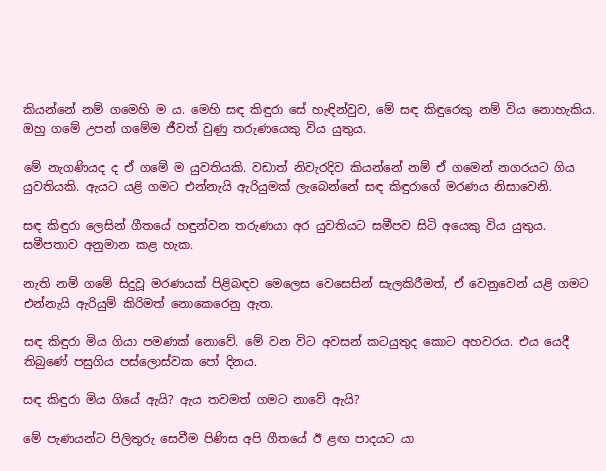කියන්නේ නම් ගමෙහි ම ය. මෙහි සඳ කිඳුරා සේ හැඳින්වුව, මේ සඳ කිඳුරෙකු නම් විය නොහැකිය. ඔහු ගමේ උපන් ගමේම ජීවත් වුණු තරුණයෙකු විය යුතුය.

මේ නැගණියද ද ඒ ගමේ ම යුවතියකි. වඩාත් නිවැරදිව කියන්නේ නම් ඒ ගමෙන් නගරයට ගිය යුවතියකි. ඇයට යළි ගමට එන්නැයි ඇරියුමක් ලැබෙන්නේ සඳ කිඳුරාගේ මරණය නිසාවෙනි.

සඳ කිඳුරා ලෙසින් ගීතයේ හඳුන්වන තරුණයා අර යුවතියට සමීපව සිටි අයෙකු විය යුතුය. සමීපතාව අනුමාන කළ හැක.

නැති නම් ගමේ සිදුවූ මරණයක් පිළිබඳව මෙලෙස වෙසෙසින් සැලකිරීමත්, ඒ වෙනුවෙන් යළි ගමට එන්නැයි ඇරියුම් කිරිමත් නොකෙරෙනු ඇත.

සඳ කිඳුරා මිය ගියා පමණක් නොවේ. මේ වන විට අවසන් කටයුතුද කොට අහවරය. එය යෙදී තිබුණේ පසුගිය පස්ලොස්වක පෝ දිනය.

සඳ කිඳුරා මිය ගියේ ඇයි? ඇය තවමත් ගමට නාවේ ඇයි?

මේ පැණයන්ට පිලිතුරු සෙවීම පිණිස අපි ගීතයේ ඊ ළඟ පාදයට යා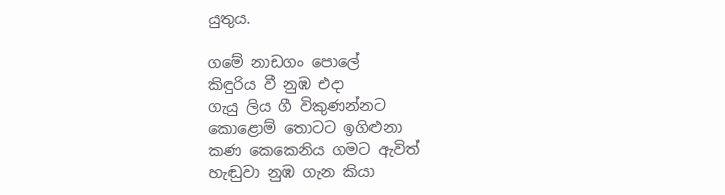යුතුය.

ගමේ නාඩගං පොලේ
කිඳුරිය වී නුඹ එදා
ගැයු ලිය ගී විකුණන්නට
කොළොම් තොටට ඉගිළුනා
කණ කෙකෙනිය ගමට ඇවිත්
හැඬුවා නුඹ ගැන කියා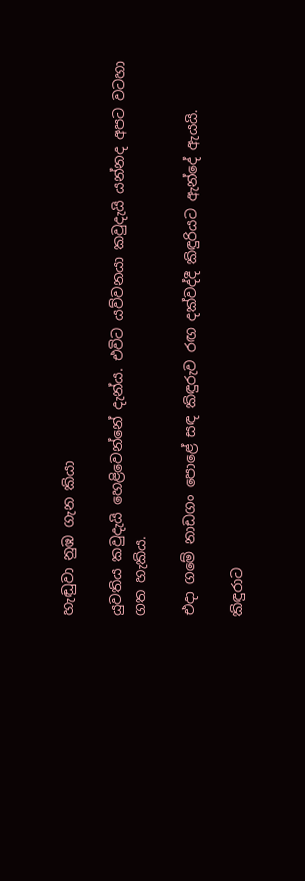හැඬුවා නුඹ ගැන කියා

යුවතිය කවුදැයි හෙළිවෙන්නේ දැන්ය. එවිට යව්වනයා කවුදැයි යන්නද අපට වටහා ගත හැකිය.

එදා ගමේ නාඩගං පොළේ සඳ කිඳුරුව රඟ දක්වද්දී කිඳුරියට ඇන්දේ ඇයයි.

කිඳුරාට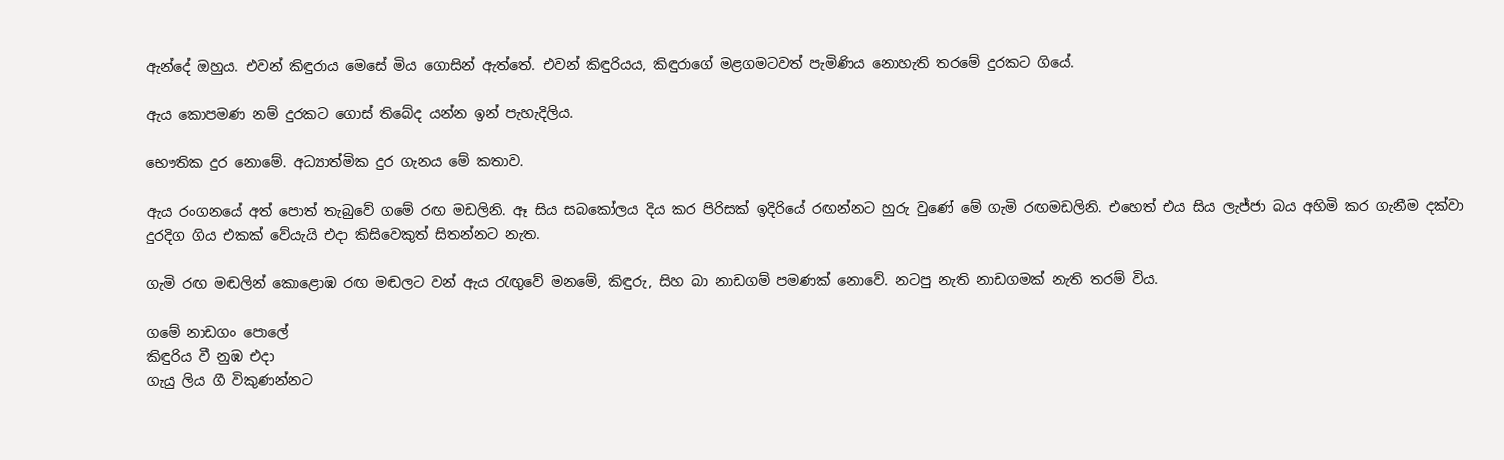ඇන්දේ ඔහුය. එවන් කිඳුරාය මෙසේ මිය ගොසින් ඇත්තේ. එවන් කිඳුරියය, කිඳුරාගේ මළගමටවත් පැමිණිය නොහැති තරමේ දුරකට ගියේ.

ඇය කොපමණ නම් දුරකට ගොස් තිබේද යන්න ඉන් පැහැදිලිය.

භෞතික දුර නොමේ. අධ්‍යාත්මික දුර ගැනය මේ කතාව.

ඇය රංගනයේ අත් පොත් තැබුවේ ගමේ රඟ මඩලිනි. ඈ සිය සබකෝලය දිය කර පිරිසක් ඉදිරියේ රඟන්නට හුරු වුණේ මේ ගැමි රඟමඩලිනි. එහෙත් එය සිය ලැජ්ජා බය අහිමි කර ගැනීම දක්වා දුරදිග ගිය එකක් වේයැයි එදා කිසිවෙකුත් සිතන්නට නැත.

ගැමි රඟ මඬලින් කොළොඹ රඟ මඬලට වන් ඇය රැඟුවේ මනමේ, කිඳුරු, සිහ බා නාඩගම් පමණක් නොවේ. නටපු නැති නාඩගමක් නැති තරම් විය.

ගමේ නාඩගං පොලේ
කිඳුරිය වී නුඹ එදා
ගැයු ලිය ගී විකුණන්නට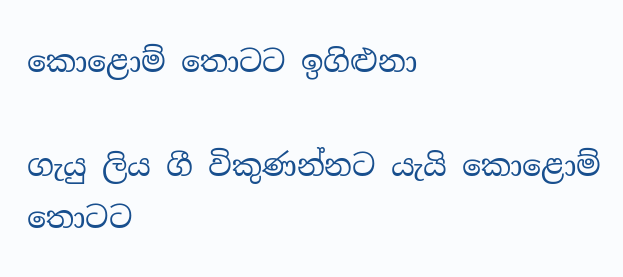කොළොම් තොටට ඉගිළුනා

ගැයු ලිය ගී විකුණන්නට යැයි කොළොම් තොටට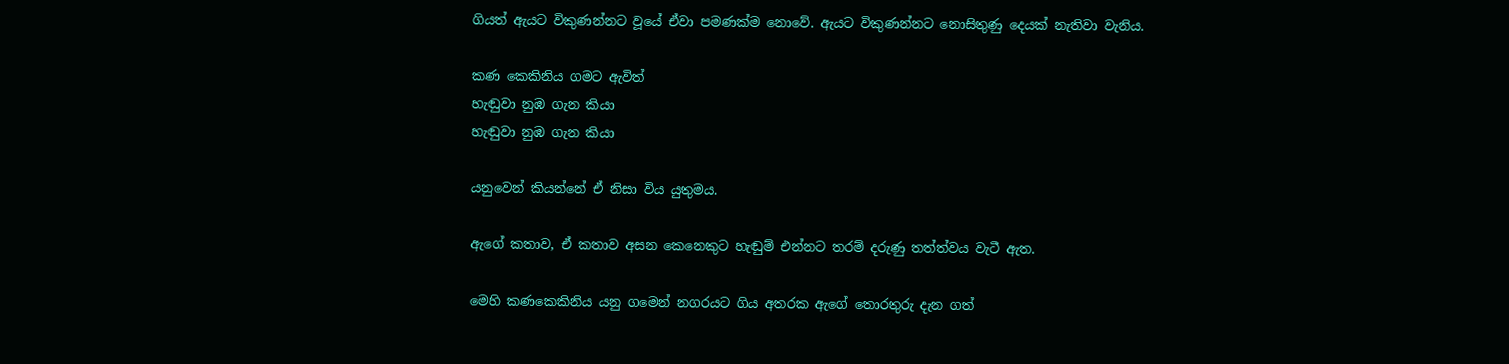ගියත් ඇයට විකුණන්නට වූයේ ඒවා පමණක්ම නොවේ. ඇයට විකුණන්නට නොසිතුණු දෙයක් නැතිවා වැනිය.

කණ කෙකිනිය ගමට ඇවිත්
හැඬුවා නුඹ ගැන කියා
හැඬුවා නුඹ ගැන කියා

යනුවෙන් කියන්නේ ඒ නිසා විය යුතුමය.

ඇගේ කතාව, ඒ කතාව අසන කෙනෙකුට හැඬුම් එන්නට තරම් දරුණු තත්ත්වය වැටී ඇත.

මෙහි කණකෙකිනිය යනු ගමෙන් නගරයට ගිය අතරක ඇගේ තොරතුරු දැන ගත්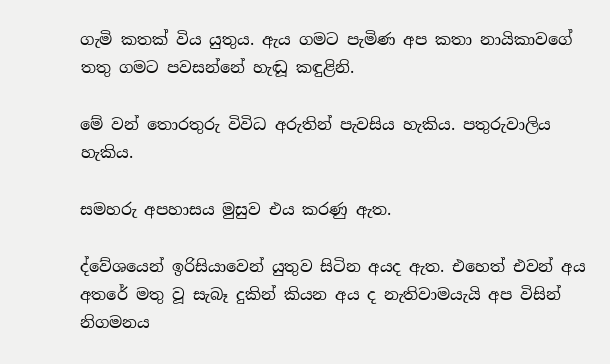ගැමි කතක් විය යුතුය. ඇය ගමට පැමිණ අප කතා නායිකාවගේ  තතු ගමට පවසන්නේ හැඬූ කඳුළිනි.

මේ වන් තොරතුරු විවිධ අරුතින් පැවසිය හැකිය. පතුරුවාලිය හැකිය.

සමහරු අපහාසය මුසුව එය කරණු ඇත.

ද්වේශයෙන් ඉරිසියාවෙන් යුතුව සිටින අයද ඇත. එහෙත් එවන් අය අතරේ මතු වූ සැබෑ දුකින් කියන අය ද නැතිවාමයැයි අප විසින් නිගමනය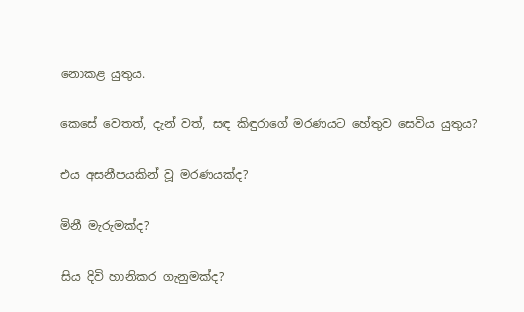නොකළ යුතුය.

කෙසේ වෙතත්, දැන් වත්, සඳ කිඳුරාගේ මරණයට හේතුව සෙවිය යුතුය?

එය අසනීපයකින් වූ මරණයක්ද?

මිනී මැරුමක්ද?

සිය දිවි හානිකර ගැනුමක්ද?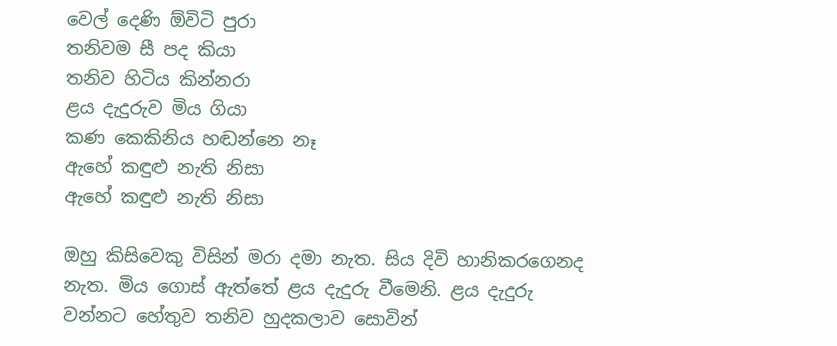වෙල් දෙණි ඕවිටි පුරා
තනිවම සී පද කියා
තනිව හිටිය කින්නරා
ළය දැදුරුව මිය ගියා
කණ කෙකිනිය හඬන්නෙ නෑ
ඇහේ කඳුළු නැති නිසා
ඇහේ කඳුළු නැති නිසා

ඔහු කිසිවෙකු විසින් මරා දමා නැත. සිය දිවි හානිකරගෙනද නැත. මිය ගොස් ඇත්තේ ළය දැදුරු වීමෙනි. ළය දැදුරු වන්නට හේතුව තනිව හුදකලාව සොවින්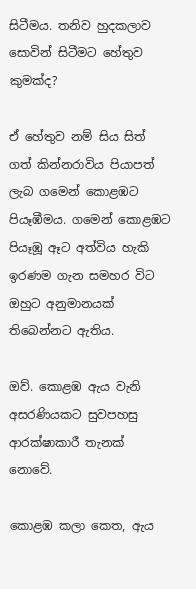සිටීමය. තනිව හුදකලාව සොවින් සිටීමට හේතුව කුමක්ද?

ඒ හේතුව නම් සිය සිත් ගත් කින්නරාවිය පියාපත් ලැබ ගමෙන් කොළඹට පියෑඹීමය. ගමෙන් කොළඹට පියෑඹූ ඈට අත්විය හැකි ඉරණම ගැන සමහර විට ඔහුට අනුමානයක් තිබෙන්නට ඇතිය.

ඔව්. කොළඹ ඇය වැනි අසරණියකට සුවපහසු ආරක්ෂාකාරී තැනක් නොවේ.

කොළඹ කලා කෙත, ඇය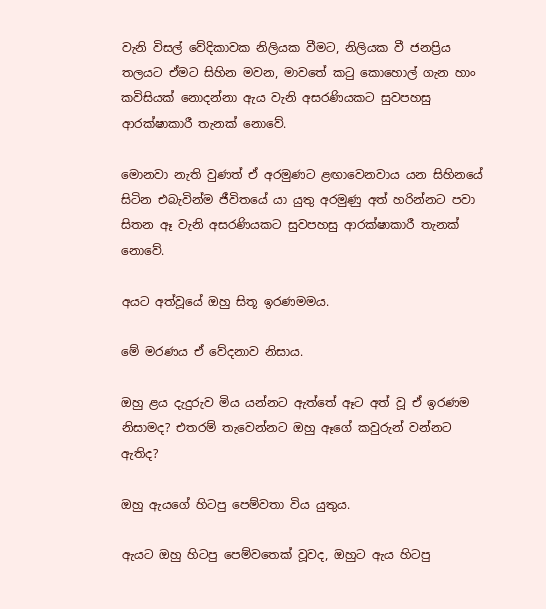වැනි විසල් වේදිකාවක නිලියක වීමට, නිලියක වී ජනප්‍රිය තලයට ඒමට සිහින මවන, මාවතේ කටු කොහොල් ගැන හාං කවිසියක් නොදන්නා ඇය වැනි අසරණියකට සුවපහසු ආරක්ෂාකාරී තැනක් නොවේ.

මොනවා නැති වුණත් ඒ අරමුණට ළඟාවෙනවාය යන සිහිනයේ සිටින එබැවින්ම ජීවිතයේ යා යුතු අරමුණු අත් හරින්නට පවා සිතන ඈ වැනි අසරණියකට සුවපහසු ආරක්ෂාකාරී තැනක් නොවේ.

අයට අත්වූයේ ඔහු සිතූ ඉරණමමය.

මේ මරණය ඒ වේදනාව නිසාය.

ඔහු ළය දැදුරුව මිය යන්නට ඇත්තේ ඈට අත් වූ ඒ ඉරණම නිසාමද? එතරම් තැවෙන්නට ඔහු ඈගේ කවුරුන් වන්නට ඇතිද?

ඔහු ඇයගේ හිටපු පෙම්වතා විය යුතුය.

ඇයට ඔහු හිටපු පෙම්වතෙක් වූවද, ඔහුට ඇය හිටපු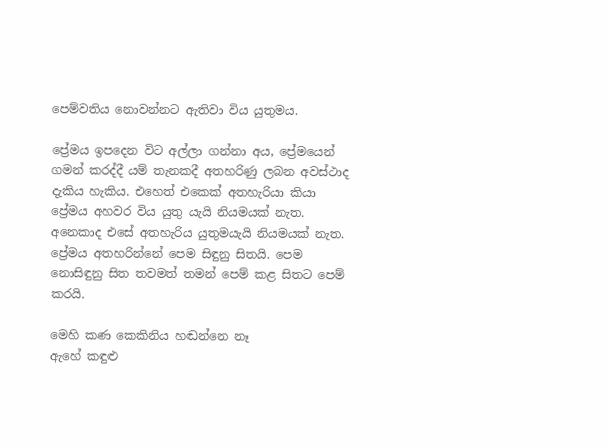පෙම්වතිය නොවන්නට ඇතිවා විය යුතුමය.

ප්‍රේමය ඉපදෙන විට අල්ලා ගන්නා අය, ප්‍රේමයෙන් ගමන් කරද්දී යම් තැනකදී අතහරිණු ලබන අවස්ථාද දැකිය හැකිය. එහෙත් එකෙක් අතහැරියා කියා ප්‍රේමය අහවර විය යුතු යැයි නියමයක් නැත. අනෙකාද එසේ අතහැරිය යුතුමයැයි නියමයක් නැත. ප්‍රේමය අතහරින්නේ පෙම සිඳුනු සිතයි. පෙම නොසිඳුනු සිත තවමත් තමන් පෙම් කළ සිතට පෙම් කරයි.

මෙහි කණ කෙකිනිය හඬන්නෙ නෑ
ඇහේ කඳුළු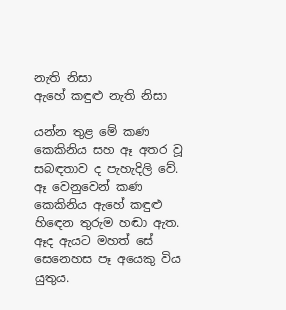නැති නිසා
ඇහේ කඳුළු නැති නිසා

යන්න තුළ මේ කණ කෙකිනිය සහ ඈ අතර වූ සබඳතාව ද පැහැදිලි වේ. ඈ වෙනුවෙන් කණ කෙකිනිය ඇහේ කඳුළු හිඳෙන තුරුම හඬා ඇත. ඈද ඇයට මහත් සේ සෙනෙහස පෑ අයෙකු විය යුතුය.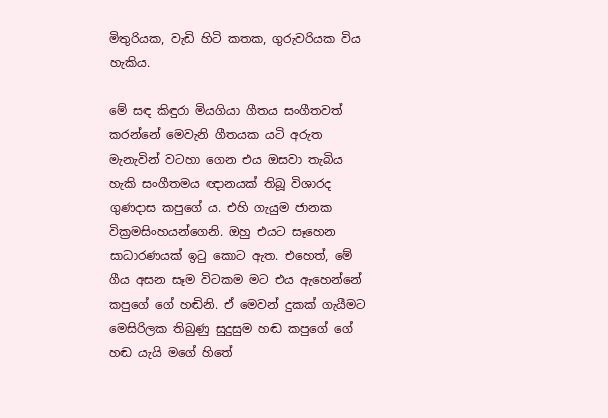මිතුරියක, වැඩි හිටි කතක, ගුරුවරියක විය හැකිය.

මේ සඳ කිඳුරා මියගියා ගීතය සංගීතවත් කරන්නේ මෙවැනි ගීතයක යටි අරුත මැනැවින් වටහා ගෙන එය ඔසවා තැබිය හැකි සංගීතමය ඥානයක් තිබූ විශාරද ගුණදාස කපුගේ ය. එහි ගැයුම ජානක වික්‍රමසිංහයන්ගෙනි. ඔහු එයට සෑහෙන සාධාරණයක් ඉටු කොට ඇත. එහෙත්, මේ ගීය අසන සෑම විටකම මට එය ඇහෙන්නේ කපුගේ ගේ හඬිනි. ඒ මෙවන් දුකක් ගැයීමට මෙසිරිලක තිබුණු සුදුසුම හඬ කපුගේ ගේ හඬ යැයි මගේ හිතේ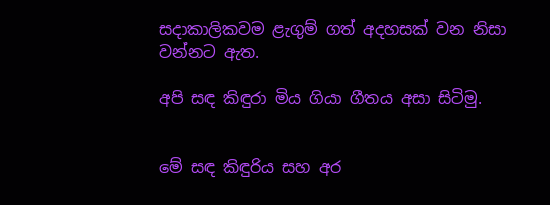සදාකාලිකවම ළැගුම් ගත් අදහසක් වන නිසා වන්නට ඇත.

අපි සඳ කිඳුරා මිය ගියා ගීතය අසා සිටිමු.


මේ සඳ කිඳුරිය සහ අර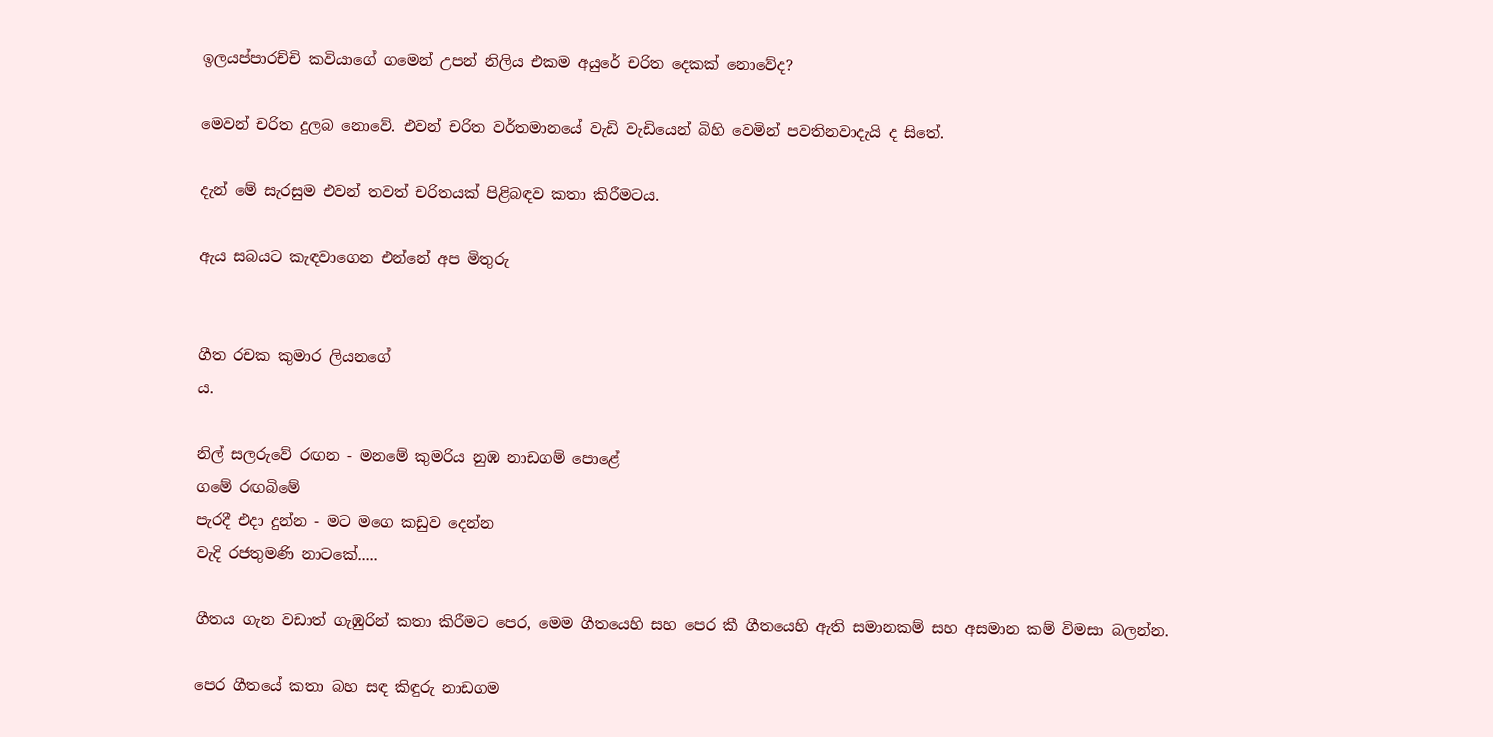ඉලයප්පාරච්චි කවියාගේ ගමෙන් උපන් නිලිය එකම අයුරේ චරිත දෙකක් නොවේද?

මෙවන් චරිත දුලබ නොවේ. එවන් චරිත වර්තමානයේ වැඩි වැඩියෙන් බිහි වෙමින් පවතිනවාදැයි ද සිතේ.

දැන් මේ සැරසුම එවන් තවත් චරිතයක් පිළිබඳව කතා කිරීමටය.

ඇය සබයට කැඳවාගෙන එන්නේ අප මිතුරු


ගීත රචක කුමාර ලියනගේ
ය.

නිල් සලරුවේ රඟන - මනමේ කුමරිය නුඹ නාඩගම් පොළේ
ගමේ රඟබිමේ
පැරදී එදා දුන්න - මට මගෙ කඩුව දෙන්න
වැදි රජතුමණි නාටකේ.....

ගීතය ගැන වඩාත් ගැඹුරින් කතා කිරීමට පෙර, මෙම ගීතයෙහි සහ පෙර කී ගීතයෙහි ඇති සමානකම් සහ අසමාන කම් විමසා බලන්න.

පෙර ගීතයේ කතා බහ සඳ කිඳුරු නාඩගම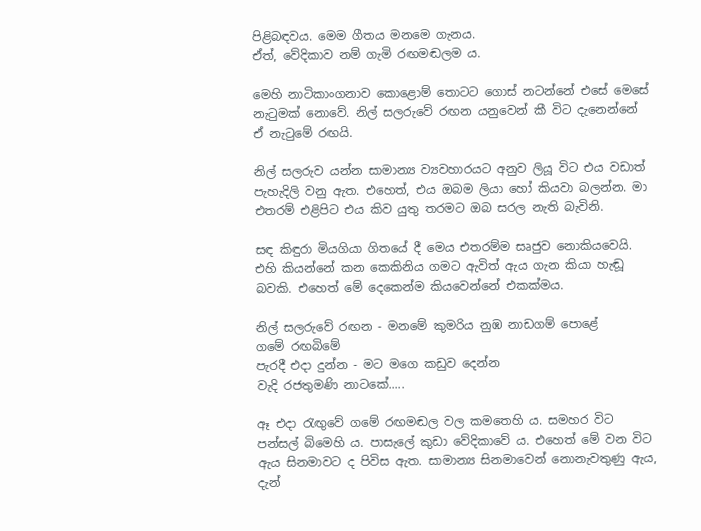පිළිබඳවය. මෙම ගීතය මනමෙ ගැනය.
ඒත්, වේදිකාව නම් ගැමි රඟමඬලම ය.

මෙහි නාටිකාංගනාව කොළොම් තොටට ගොස් නටන්නේ එසේ මෙසේ නැටුමක් නොවේ. නිල් සලරුවේ රඟන යනුවෙන් කී විට දැනෙන්නේ ඒ නැටුමේ රඟයි.

නිල් සලරුව යන්න සාමාන්‍ය ව්‍යවහාරයට අනුව ලියූ විට එය වඩාත් පැහැදිලි වනු ඇත. එහෙත්, එය ඔබම ලියා හෝ කියවා බලන්න. මා එතරම් එළිපිට එය කිව යුතු තරමට ඔබ සරල නැති බැවිනි.

සඳ කිඳුරා මියගියා ගිතයේ දී මෙය එතරම්ම සෘජුව නොකියවෙයි. එහි කියන්නේ කන කෙකිනිය ගමට ඇවිත් ඇය ගැන කියා හැඬූ බවකි. එහෙත් මේ දෙකෙන්ම කියවෙන්නේ එකක්මය.

නිල් සලරුවේ රඟන - මනමේ කුමරිය නුඹ නාඩගම් පොළේ
ගමේ රඟබිමේ
පැරදී එදා දුන්න - මට මගෙ කඩුව දෙන්න
වැදි රජතුමණි නාටකේ.....

ඈ එදා රැඟුවේ ගමේ රඟමඬල වල කමතෙහි ය. සමහර විට පන්සල් බිමෙහි ය. පාසැලේ කුඩා වේදිකාවේ ය. එහෙත් මේ වන විට ඇය සිනමාවට ද පිවිස ඇත. සාමාන්‍ය සිනමාවෙන් නොනැවතුණු ඇය, දැන්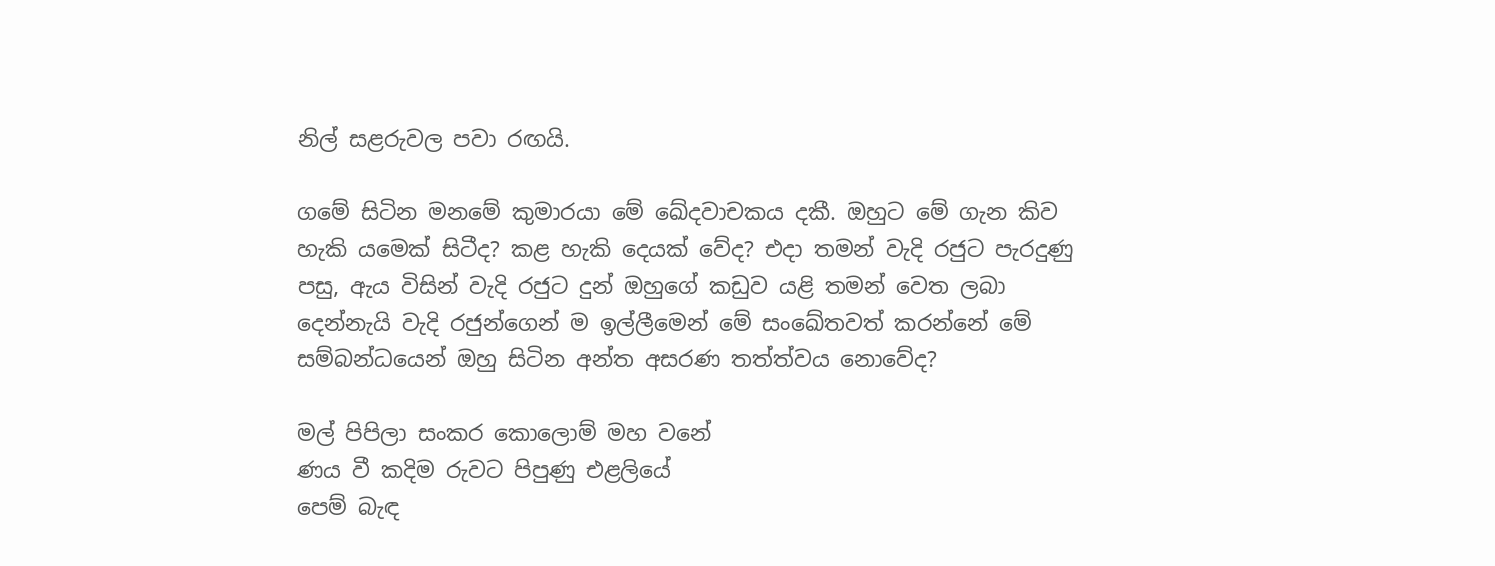නිල් සළරුවල පවා රඟයි.

ගමේ සිටින මනමේ කුමාරයා මේ ඛේදවාචකය දකී. ඔහුට මේ ගැන කිව හැකි යමෙක් සිටීද? කළ හැකි දෙයක් වේද? එදා තමන් වැදි රජුට පැරදුණු පසු, ඇය විසින් වැදි රජුට දුන් ඔහුගේ කඩුව යළි තමන් වෙත ලබා දෙන්නැයි වැදි රජුන්ගෙන් ම ඉල්ලීමෙන් මේ සංඛේතවත් කරන්නේ මේ සම්බන්ධයෙන් ඔහු සිටින අන්ත අසරණ තත්ත්වය නොවේද?

මල් පිපිලා සංකර කොලොම් මහ වනේ
ණය වී කදිම රුවට පිපුණු එළලියේ
පෙම් බැඳ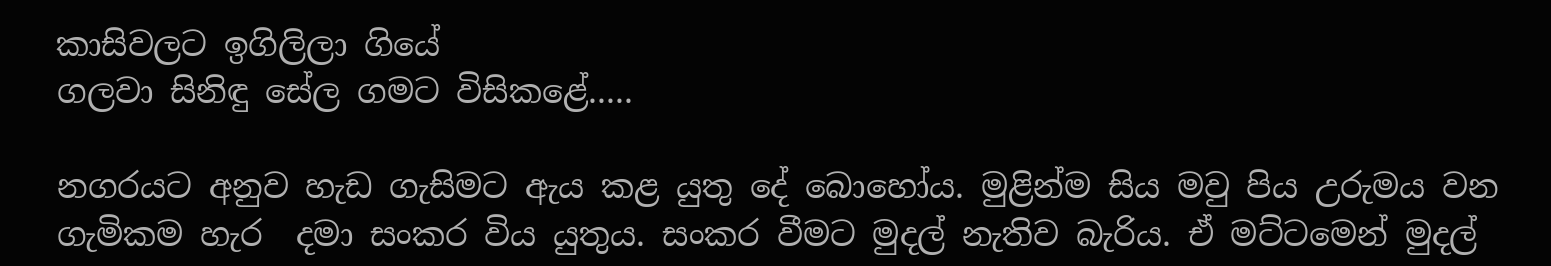කාසිවලට ඉගිලිලා ගියේ
ගලවා සිනිඳු සේල ගමට විසිකළේ.....

නගරයට අනුව හැඩ ගැසිමට ඇය කළ යුතු දේ බොහෝය. මුළින්ම සිය මවු පිය උරුමය වන ගැමිකම හැර  දමා සංකර විය යුතුය. සංකර වීමට මුදල් නැතිව බැරිය. ඒ මට්ටමෙන් මුදල්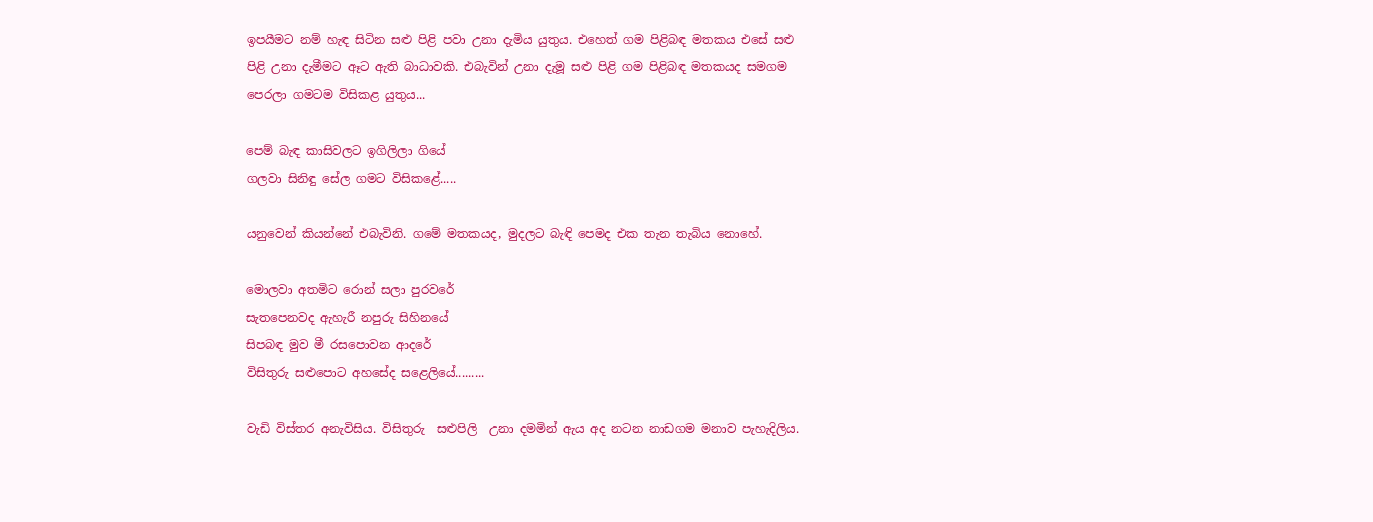ඉපයීමට නම් හැඳ සිටින සළු පිළි පවා උනා දැමිය යුතුය. එහෙත් ගම පිළිබඳ මතකය එසේ සළු පිළි උනා දැමීමට ඈට ඇති බාධාවකි. එබැවින් උනා දැමූ සළු පිළි ගම පිළිබඳ මතකයද සමගම පෙරලා ගමටම විසිකළ යුතුය...

පෙම් බැඳ කාසිවලට ඉගිලිලා ගියේ
ගලවා සිනිඳු සේල ගමට විසිකළේ.....

යනුවෙන් කියන්නේ එබැවිනි. ගමේ මතකයද, මුදලට බැඳි පෙමද එක තැන තැබිය නොහේ.

මොලවා අතමිට රොන් සලා පුරවරේ
සැතපෙනවද ඇහැරී නපුරු සිහිනයේ
සිපබඳ මුව මී රසපොවන ආදරේ
විසිතුරු සළුපොට අහසේද සළෙලියේ.........

වැඩි විස්තර අනැවිසිය. විසිතුරු  සළුපිලි  උනා දමමින් ඇය අද නටන නාඩගම මනාව පැහැදිලිය.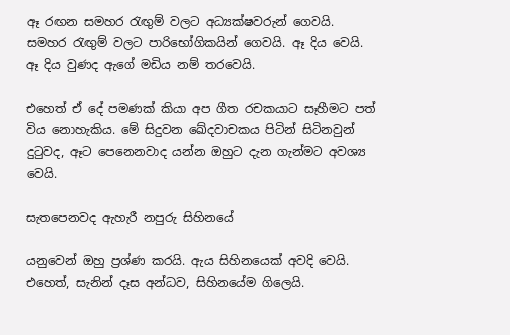ඈ රඟන සමහර රැඟුම් වලට අධ්‍යක්ෂවරුන් ගෙවයි. සමහර රැඟුම් වලට පාරිභෝගිකයින් ගෙවයි. ඈ දිය වෙයි. ඈ දිය වුණද ඇගේ මඩිය නම් තරවෙයි.

එහෙත් ඒ දේ පමණක් කියා අප ගීත රචකයාට සෑහීමට පත් විය නොහැකිය. මේ සිදුවන ඛේදවාචකය පිටින් සිටිනවුන් දුටුවද, ඈට පෙනෙනවාද යන්න ඔහුට දැන ගැන්මට අවශ්‍ය වෙයි.

සැතපෙනවද ඇහැරී නපුරු සිහිනයේ

යනුවෙන් ඔහු ප්‍රශ්ණ කරයි. ඇය සිහිනයෙක් අවදි වෙයි. එහෙත්, සැනින් දෑස අන්ධව, සිහිනයේම ගිලෙයි.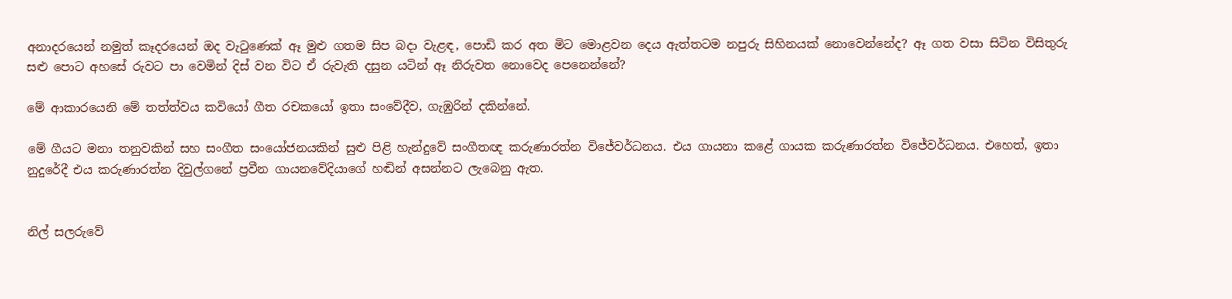අනාදරයෙන් නමුත් කෑදරයෙන් ඔද වැටුණෙක් ඈ මුළු ගතම සිප බදා වැළඳ, පොඩි කර අත මිට මොළවන දෙය ඇත්තටම නපුරු සිහිනයක් නොවෙන්නේද? ඈ ගත වසා සිටින විසිතුරු සළු පොට අහසේ රුවට පා වෙමින් දිස් වන විට ඒ රුවැති දසුන යටින් ඈ නිරුවත නොවෙද පෙනෙන්නේ?

මේ ආකාරයෙනි මේ තත්ත්වය කවියෝ ගීත රචකයෝ ඉතා සංවේදීව, ගැඹුරින් දකින්නේ.

මේ ගීයට මනා තනුවකින් සහ සංගීත සංයෝජනයකින් සුළු පිළි හැන්දුවේ සංගීතඥ කරුණාරත්න විජේවර්ධනය. එය ගායනා කළේ ගායක කරුණාරත්න විජේවර්ධනය. එහෙත්, ඉතා නුදුරේදී එය කරුණාරත්න දිවුල්ගනේ ප්‍රවීන ගායනවේදියාගේ හඬින් අසන්නට ලැබෙනු ඇත.


නිල් සලරුවේ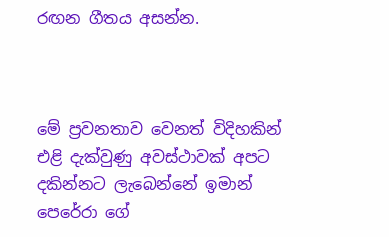රඟන ගීතය අසන්න.



මේ ප්‍රවනතාව වෙනත් විදිහකින් එළි දැක්වුණු අවස්ථාවක් අපට දකින්නට ලැබෙන්නේ ඉමාන් පෙරේරා ගේ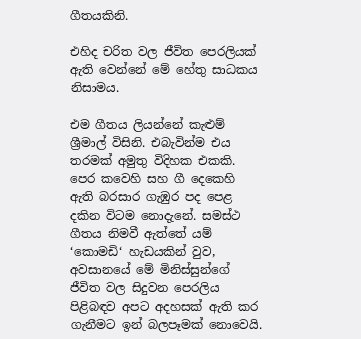ගීතයකිනි.

එහිද චරිත වල ජීවිත පෙරලියක් ඇති වෙන්නේ මේ හේතු සාධකය නිසාමය.

එම ගීතය ලියන්නේ කැළුම් ශ්‍රීමාල් විසිනි. එබැවින්ම එය තරමක් අමුතු විදිහක එකකි. පෙර කවෙහි සහ ගී දෙකෙහි ඇති බරසාර ගැඹුර පද පෙළ දකින විටම නොදැනේ. සමස්ථ ගීතය නිමවී ඇත්තේ යම් ‘කොමඩි‘ හැඩයකින් වුව, අවසානයේ මේ මිනිස්සුන්ගේ ජීවිත වල සිදුවන පෙරලිය පිළිබඳව අපට අදහසක් ඇති කර ගැනීමට ඉන් බලපෑමක් නොවෙයි.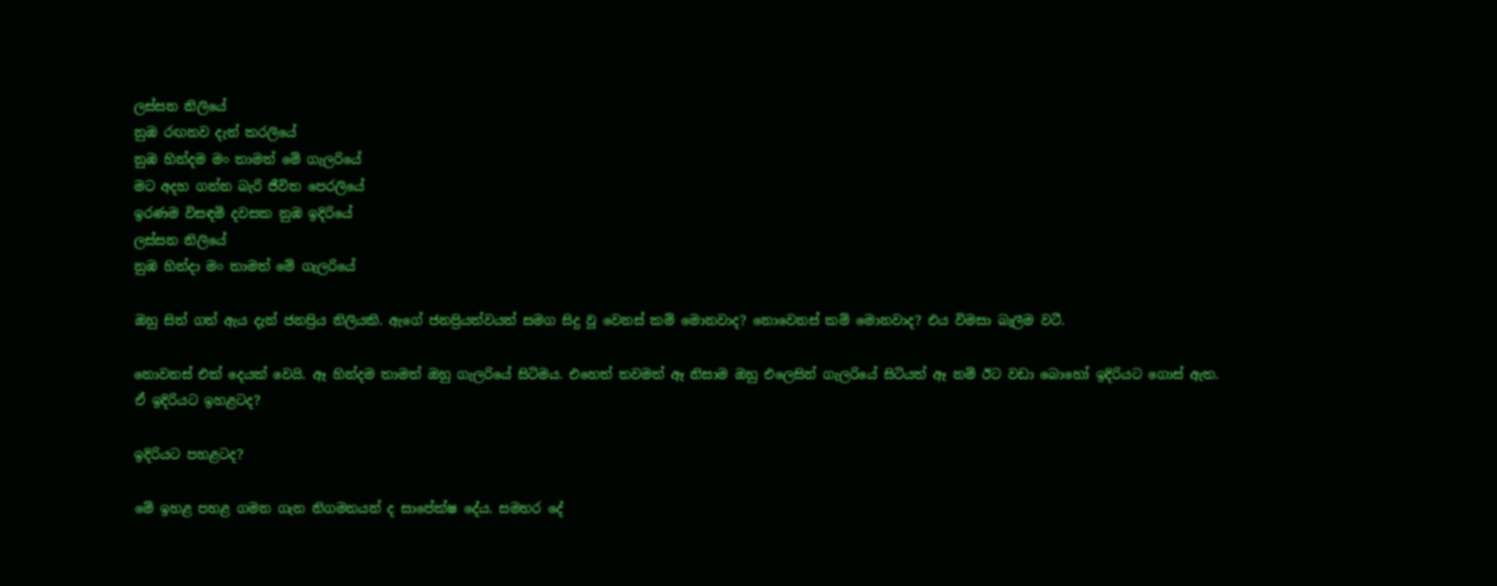ලස්සන නිලියේ
නුඹ රඟනව දැන් කරලියේ
නුඹ හින්දම මං තාමත් මේ ගැලරියේ
මට අදහ ගන්න බැරි ජීවිත පෙරලියේ
ඉරණම විසඳමි දවසක නුඹ ඉදිරියේ
ලස්සන නිලියේ
නුඹ හින්දා මං තාමත් මේ ගැලරියේ

ඔහු සිත් ගත් ඇය දැන් ජනප්‍රිය නිලියකි. ඇගේ ජනප්‍රියත්වයත් සමග සිදු වූ වෙනස් කම් මොනවාද? නොවෙනස් කම් මොනවාද? එය විමසා බැලීම වටී.

නොවනස් එක් දෙයක් වෙයි. ඈ හින්දම තාමත් ඔහු ගැලරියේ සිටිමය. එහෙත් තවමත් ඈ නිසාම ඔහු එලෙසින් ගැලරියේ සිටියත් ඈ නම් ඊට වඩා බොහෝ ඉදිරියට ගොස් ඇත.
ඒ ඉදිරියට ඉහළටද?

ඉදිරියට පහළටද?

මේ ඉහළ පහළ ගමන ගැන නිගමනයන් ද සාපේක්ෂ දේය. සමහර දේ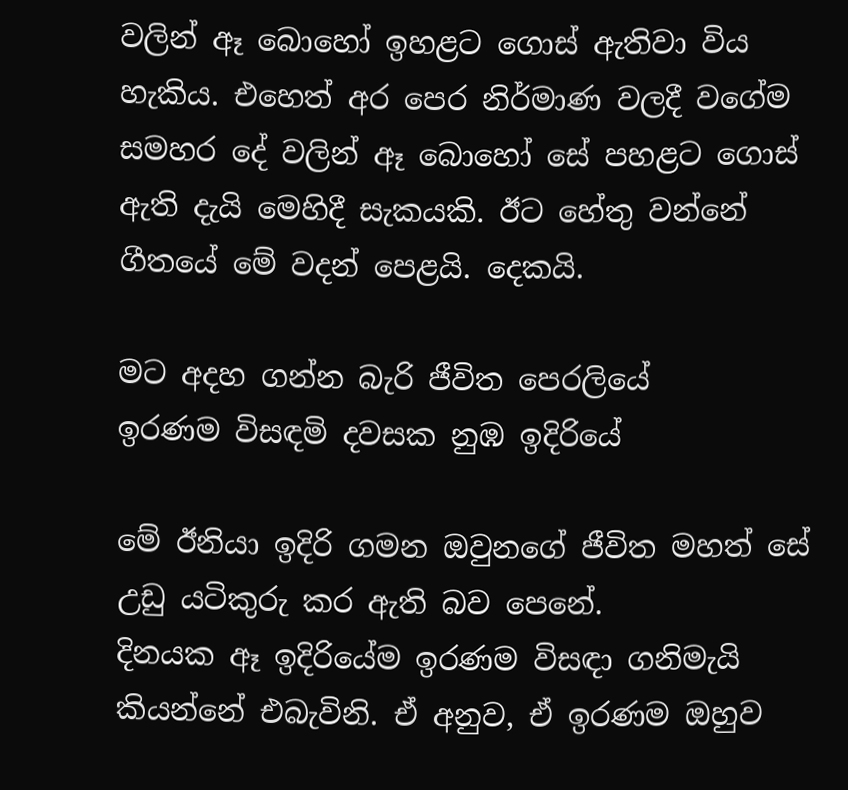වලින් ඈ බොහෝ ඉහළට ගොස් ඇතිවා විය හැකිය. එහෙත් අර පෙර නිර්මාණ වලදී වගේම සමහර දේ වලින් ඈ බොහෝ සේ පහළට ගොස් ඇති දැයි මෙහිදී සැකයකි. ඊට හේතු වන්නේ ගීතයේ මේ වදන් පෙළයි. දෙකයි.

මට අදහ ගන්න බැරි ජීවිත පෙරලියේ
ඉරණම විසඳමි දවසක නුඹ ඉදිරියේ

මේ ඊනියා ඉදිරි ගමන ඔවුනගේ ජීවිත මහත් සේ උඩු යටිකුරු කර ඇති බව පෙනේ.
දිනයක ඈ ඉදිරියේම ඉරණම විසඳා ගනිමැයි කියන්නේ එබැවිනි. ඒ අනුව, ඒ ඉරණම ඔහුව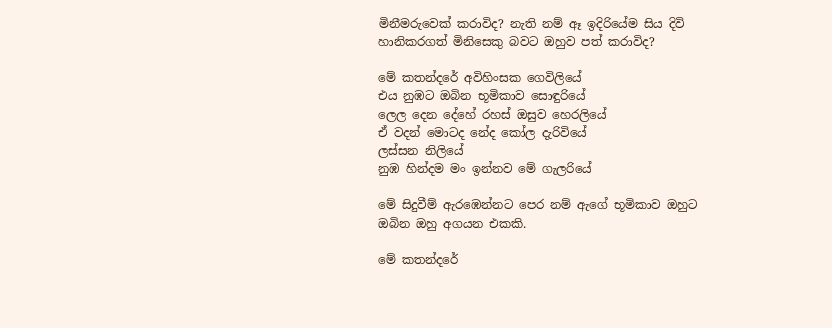මිනීමරුවෙක් කරාවිද? නැති නම් ඈ ඉදිරියේම සිය දිවි හානිකරගත් මිනිසෙකු බවට ඔහුව පත් කරාවිද?

මේ කතන්දරේ අවිහිංසක ගෙවිලියේ
එය නුඹට ඔබින භූමිකාව සොඳුරියේ
ලෙල දෙන දේහේ රහස් ඔසුව හෙරලියේ
ඒ වදන් මොටද නේද කෝල දැරිවියේ
ලස්සන නිලියේ
නුඹ හින්දම මං ඉන්නව මේ ගැලරියේ

මේ සිදුවීම් ඇරඹෙන්නට පෙර නම් ඇගේ භූමිකාව ඔහුට ඔබින ඔහු අගයන එකකි.

මේ කතන්දරේ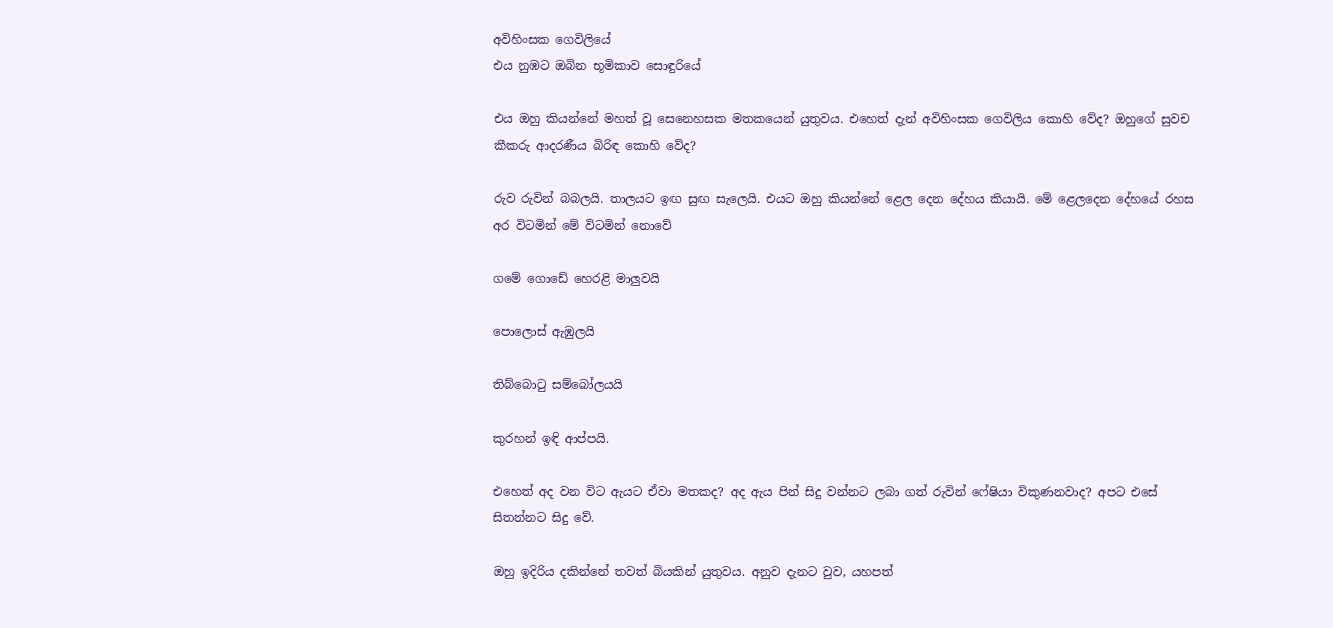අවිහිංසක ගෙවිලියේ
එය නුඹට ඔබින භූමිකාව සොඳුරියේ

එය ඔහු කියන්නේ මහත් වූ සෙනෙහසක මතකයෙන් යුතුවය. එහෙත් දැන් අවිහිංසක ගෙවිලිය කොහි වේද? ඔහුගේ සුවච කීකරු ආදරණීය බිරිඳ කොහි වේද?

රුව රුවින් බබලයි. තාලයට ඉඟ සුඟ සැලෙයි. එයට ඔහු කියන්නේ ළෙල දෙන දේහය කියායි. මේ ළෙලදෙන දේහයේ රහස අර විටමින් මේ විටමින් නොවේ

ගමේ ගොඩේ හෙරළි මාලුවයි

පොලොස් ඇඹුලයි

තිබ්බොටු සම්බෝලයයි

කුරහන් ඉඳි ආප්පයි.

එහෙත් අද වන විට ඇයට ඒවා මතකද? අද ඇය පින් සිදු වන්නට ලබා ගත් රුවින් ෆේෂියා විකුණනවාද? අපට එසේ සිතන්නට සිදු වේ.

ඔහු ඉදිරිය දකින්නේ තවත් බියකින් යුතුවය. අනුව දැනට වුව, යහපත්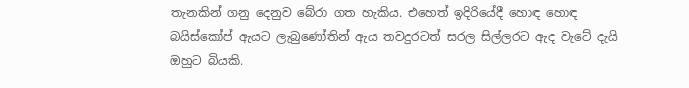තැනකින් ගනු දෙනුව බේරා ගත හැකිය. එහෙත් ඉදිරියේදී හොඳ හොඳ බයිස්කෝප් ඇයට ලැබුණෝතින් ඇය තවදුරටත් සරල සිල්ලරට ඇද වැටේ දැයි ඔහුට බියකි.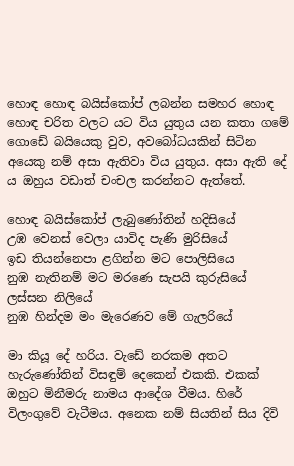හොඳ හොඳ බයිස්කෝප් ලබන්න සමහර හොඳ හොඳ චරිත වලට යට විය යුතුය යන කතා ගමේ ගොඩේ බයියෙකු වුව, අවබෝධයකින් සිටින අයෙකු නම් අසා ඇතිවා විය යුතුය. අසා ඇති දේ ය ඔහුය වඩාත් චංචල කරන්නට ඇත්තේ.

හොඳ බයිස්කෝප් ලැබුණෝතින් හදිසියේ
උඹ වෙනස් වෙලා යාවිද පැණි මුරිසියේ
ඉඩ තියන්නෙපා ළගින්න මට පොලිසියෙ
නුඹ නැතිනම් මට මරණෙ සැපයි කුරුසියේ
ලස්සන නිලියේ
නුඹ හින්දම මං මැරෙණව මේ ගැලරියේ

මා කියූ දේ හරිය. වැඩේ නරකම අතට හැරුණෝතින් විසඳුම් දෙකෙන් එකකි. එකක් ඔහුට මිනීමරු නාමය ආදේශ වීමය. හිරේ විලංගුවේ වැටීමය. අනෙක නම් සියතින් සිය දිවි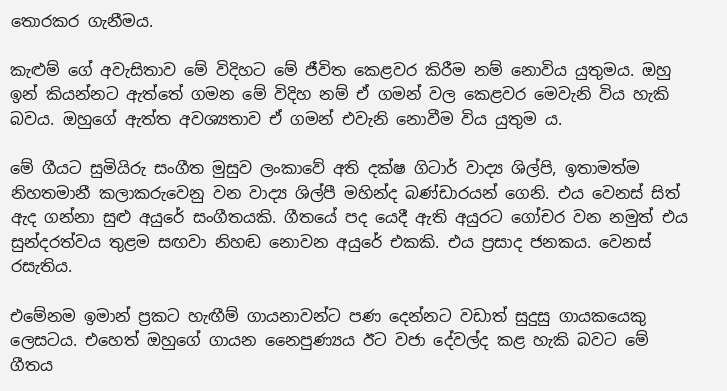තොරකර ගැනීමය.

කැළුම් ගේ අවැසිතාව මේ විදිහට මේ ජීවිත කෙළවර කිරීම නම් නොවිය යුතුමය. ඔහු ඉන් කියන්නට ඇත්තේ ගමන මේ විදිහ නම් ඒ ගමන් වල කෙළවර මෙවැනි විය හැකි බවය. ඔහුගේ ඇත්ත අවශ්‍යතාව ඒ ගමන් එවැනි නොවීම විය යුතුම ය.

මේ ගීයට සුමියිරු සංගීත මුසුව ලංකාවේ අති දක්ෂ ගිටාර් වාද්‍ය ශිල්පි, ඉතාමත්ම නිහතමානී කලාකරුවෙනු වන වාද්‍ය ශිල්පී මහින්ද බණ්ඩාරයන් ගෙනි. එය වෙනස් සිත් ඇද ගන්නා සුළු අයුරේ සංගීතයකි. ගීතයේ පද යෙදී ඇති අයුරට ගෝචර වන නමුත් එය සුන්දරත්වය තුළම සඟවා නිහඬ නොවන අයුරේ එකකි. එය ප්‍රසාද ජනකය. වෙනස් රසැතිය.

එමේනම ඉමාන් ප්‍රකට හැඟීම් ගායනාවන්ට පණ දෙන්නට වඩාත් සුදුසු ගායකයෙකු ලෙසටය. එහෙත් ඔහුගේ ගායන නෛපුණ්‍යය ඊට වජා දේවල්ද කළ හැකි බවට මේ ගීතය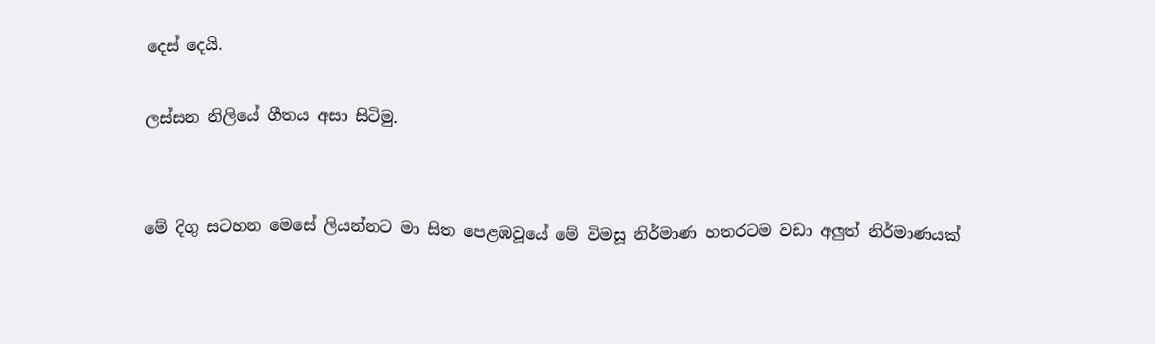දෙස් දෙයි.

ලස්සන නිලියේ ගීතය අසා සිටිමු.


මේ දිගු සටහන මෙසේ ලියන්නට මා සිත පෙළඹවූයේ මේ විමසූ නිර්මාණ හතරටම වඩා අලුත් නිර්මාණයක්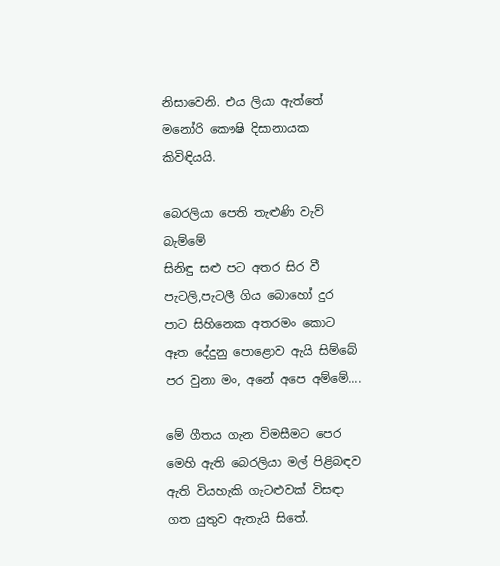නිසාවෙනි. එය ලියා ඇත්තේ මනෝරි කෞෂි දිසානායක කිවිඳියයි.

බෙරලියා පෙති තැළුණි වැව් බැම්මේ
සිනිඳු සළු පට අතර සිර වී
පැටලි,පැටලී ගිය බොහෝ දුර
පාට සිහිනෙක අතරමං කොට
ඈත දේදුනු පොළොව ඇයි සිම්බේ
පර වුනා මං, අනේ අපෙ අම්මේ....

මේ ගීතය ගැන විමසීමට පෙර මෙහි ඇති බෙරලියා මල් පිළිබඳව ඇති වියහැකි ගැටළුවක් විසඳා ගත යුතුව ඇතැයි සිතේ.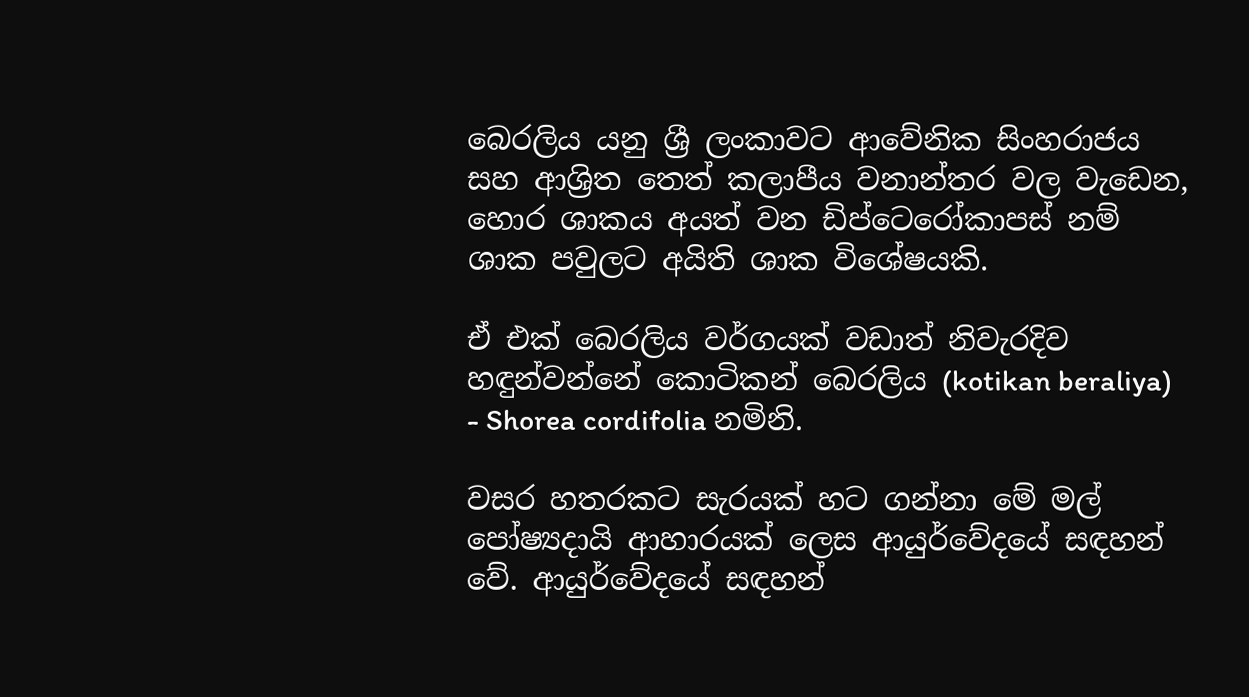බෙරලිය යනු ශ්‍රී ලංකාවට ආවේනික සිංහරාජය සහ ආශ්‍රිත තෙත් කලාපීය වනාන්තර වල වැඩෙන, හොර ශාකය අයත් වන ඩිප්ටෙරෝකාපස් නම් ශාක පවුලට අයිති ශාක විශේෂයකි.

ඒ එක් බෙරලිය වර්ගයක් වඩාත් නිවැරදිව හඳුන්වන්නේ කොටිකන් බෙරලිය (kotikan beraliya) - Shorea cordifolia නමිනි.

වසර හතරකට සැරයක් හට ගන්නා මේ මල් පෝෂ්‍යදායි ආහාරයක් ලෙස ආයුර්වේදයේ සඳහන් වේ. ආයුර්වේදයේ සඳහන්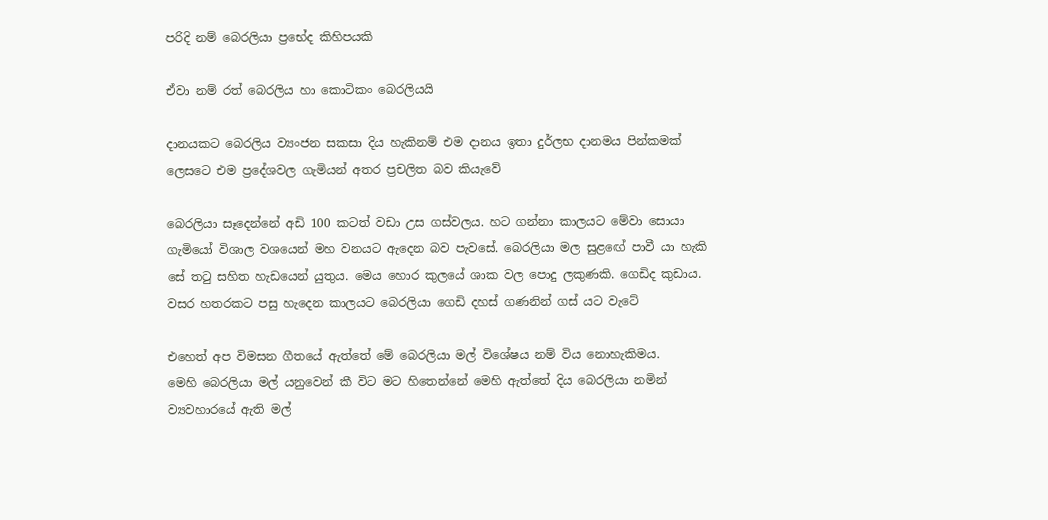පරිදි නම් බෙරලියා ප්‍රභේද කිහිපයකි

ඒවා නම් රත් බෙරලිය හා කොටිකං බෙරලියයි

දානයකට බෙරලිය ව්‍යංජන සකසා දිය හැකිනම් එම දානය ඉතා දුර්ලභ දානමය පින්කමක් ලෙසටෙ එම ප්‍රදේශවල ගැමියන් අතර ප්‍රචලිත බව කියැවේ

බෙරලියා සෑදෙන්නේ අඩි 100 කටත් වඩා උස ගස්වලය. හට ගන්නා කාලයට මේවා සොයා ගැමියෝ විශාල වශයෙන් මහ වනයට ඇදෙන බව පැවසේ. බෙරලියා මල සුළඟේ පාවී යා හැකි සේ තටු සහිත හැඩයෙන් යුතුය. මෙය හොර කුලයේ ශාක වල පොදු ලකුණකි. ගෙඩිද කුඩාය. වසර හතරකට පසු හැදෙන කාලයට බෙරලියා ගෙඩි දහස් ගණනින් ගස් යට වැටේ

එහෙත් අප විමසන ගීතයේ ඇත්තේ මේ බෙරලියා මල් විශේෂය නම් විය නොහැකිමය.
මෙහි බෙරලියා මල් යනුවෙන් කී විට මට හිතෙන්නේ මෙහි ඇත්තේ දිය බෙරලියා නමින් ව්‍යවහාරයේ ඇති මල්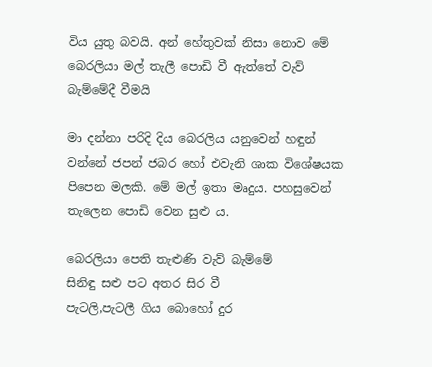විය යුතු බවයි. අන් හේතුවක් නිසා නොව මේ බෙරලියා මල් තැලී පොඩි වී ඇත්තේ වැව් බැම්මේදී වීමයි

මා දන්නා පරිදි දිය බෙරලිය යනුවෙන් හඳුන් වන්නේ ජපන් ජබර හෝ එවැනි ශාක විශේෂයක පිපෙන මලකි. මේ මල් ඉතා මෘදුය. පහසුවෙන් තැලෙන පොඩි වෙන සුළු ය.

බෙරලියා පෙති තැළුණි වැව් බැම්මේ
සිනිඳු සළු පට අතර සිර වී
පැටලි,පැටලී ගිය බොහෝ දුර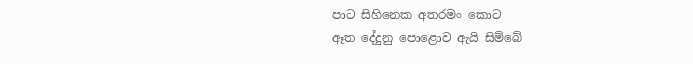පාට සිහිනෙක අතරමං කොට
ඈත දේදුනු පොළොව ඇයි සිම්බේ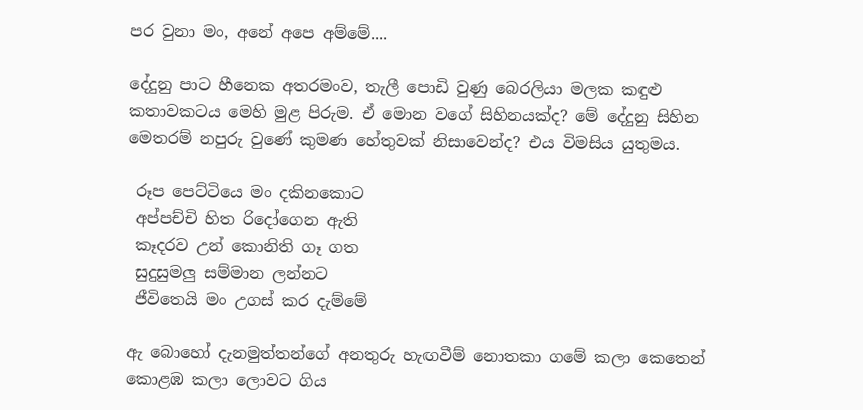පර වුනා මං, අනේ අපෙ අම්මේ....

දේදුනු පාට හීනෙක අතරමංව, තැලී පොඩි වුණු බෙරලියා මලක කඳුළු කතාවකටය මෙහි මුළ පිරුම. ඒ මොන වගේ සිහිනයක්ද? මේ දේදුනු සිහින මෙතරම් නපුරු වුණේ කුමණ හේතුවක් නිසාවෙන්ද? එය විමසිය යුතුමය.

 රූප පෙට්ටියෙ මං දකිනකොට
 අප්පච්චි හිත රිදෝගෙන ඇති
 කෑදරව උන් කොනිති ගෑ ගත
 සුදුසුමලු සම්මාන ලන්නට
 ජීවිතෙයි මං උගස් කර දැම්මේ

ඇ බොහෝ දැනමුත්තන්ගේ අනතුරු හැඟවීම් නොතකා ගමේ කලා කෙතෙන් කොළඹ කලා ලොවට ගිය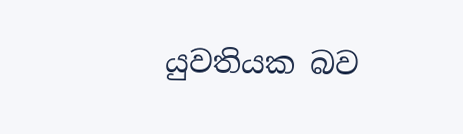යුවතියක බව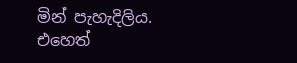මින් පැහැදිලිය. එහෙත්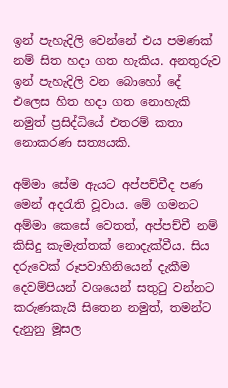ඉන් පැහැදිලි වෙන්නේ එය පමණක් නම් සිත හදා ගත හැකිය. අනතුරුව ඉන් පැහැදිලි වන බොහෝ දේ එලෙස හිත හදා ගත නොහැකි නමුත් ප්‍රසිද්ධියේ එතරම් කතා නොකරණ සත්‍යයකි.

අම්මා සේම ඇයට අප්පච්චීද පණ මෙන් අදරැති වූවාය. මේ ගමනට අම්මා කෙසේ වෙතත්, අප්පච්චී නම් කිසිදු කැමැත්තක් නොදැක්වීය. සිය දරුවෙක් රූපවාහිනියෙන් දැකීම දෙවම්පියන් වශයෙන් සතුටු වන්නට කරුණකැයි සිතෙන නමුත්, තමන්ට දැනුනු මූසල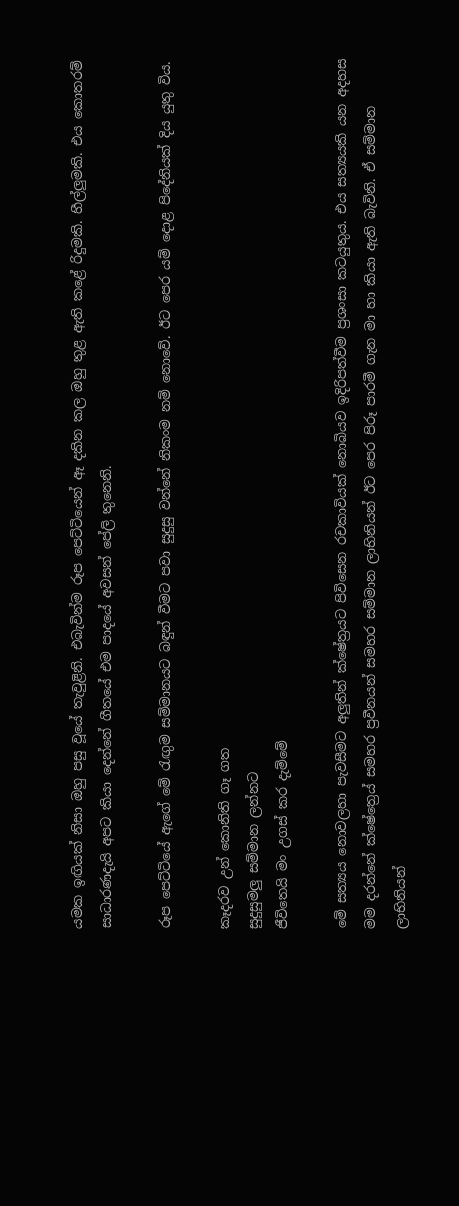යමක ඉඟියක් නිසා ඔහු පසු වූයේ තැවුළිනි. එබැවින්ම රූප පෙට්ටියෙන් ඈ දකින කල ඔහු තුළ ඇති කළේ රිදුමකි. හීල්ලුමකි. එය කොතරම් සාධාරණදැයි අපට කියා දෙන්නේ ගීතයේ එම පාදයේ අවසන් පේලි තුනෙනි.

රූප පෙට්ටියේ ඇගේ මේ රැඟුම සම්මානයට බඳුන් වීමට පවා සුදුසු වන්නේ නිකංම නම් නොවේ. ඊට පෙර යම් දොළ පිදේනියක් දිය යුතු විය.

කෑදරව උන් කොනිති ගෑ ගත
සුදුසුමලු සම්මාන ලන්නට
ජීවිතෙයි මං උගස් කර දැම්මේ

මේ සත්‍යය නොවලහා පැවසීමට අලුතින් ක්ෂේත්‍රයට පිවිසෙන රචකාවියක් නොබියව ඉදිරිපත්වීම ප්‍රශංසා කටයුතුය. එය සත්‍යයකි යන අදහස මම දරන්නේ ක්ෂේත්‍රෙය් සමහර ප්‍රවීනයන් සමහර සම්මාන ලාභිනියන් ඊට පෙර පිරූ පාරමී ගැන මා හා කියා ඇති බැවිනි. ඒ සම්මාන ලාභිනියන්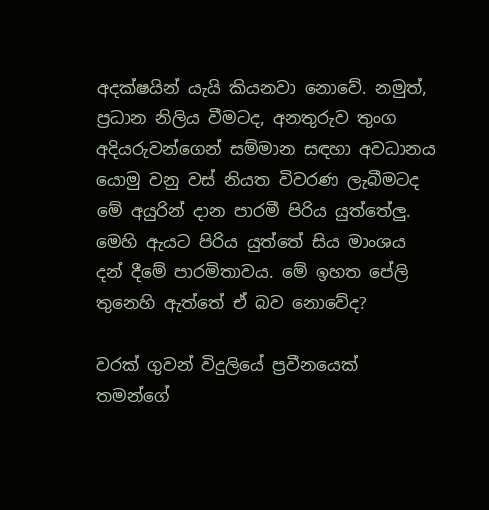අදක්ෂයින් යැයි කියනවා නොවේ. නමුත්, ප්‍රධාන නිලිය වීමටද, අනතුරුව තුංග අදියරුවන්ගෙන් සම්මාන සඳහා අවධානය යොමු වනු වස් නියත විවරණ ලැබීමටද මේ අයුරින් දාන පාරමී පිරිය යුත්තේලු. මෙහි ඇයට පිරිය යුත්තේ සිය මාංශය දන් දීමේ පාරමිතාවය. මේ ඉහත පේලි තුනෙහි ඇත්තේ ඒ බව නොවේද?

වරක් ගුවන් විදුලියේ ප්‍රවීනයෙක් තමන්ගේ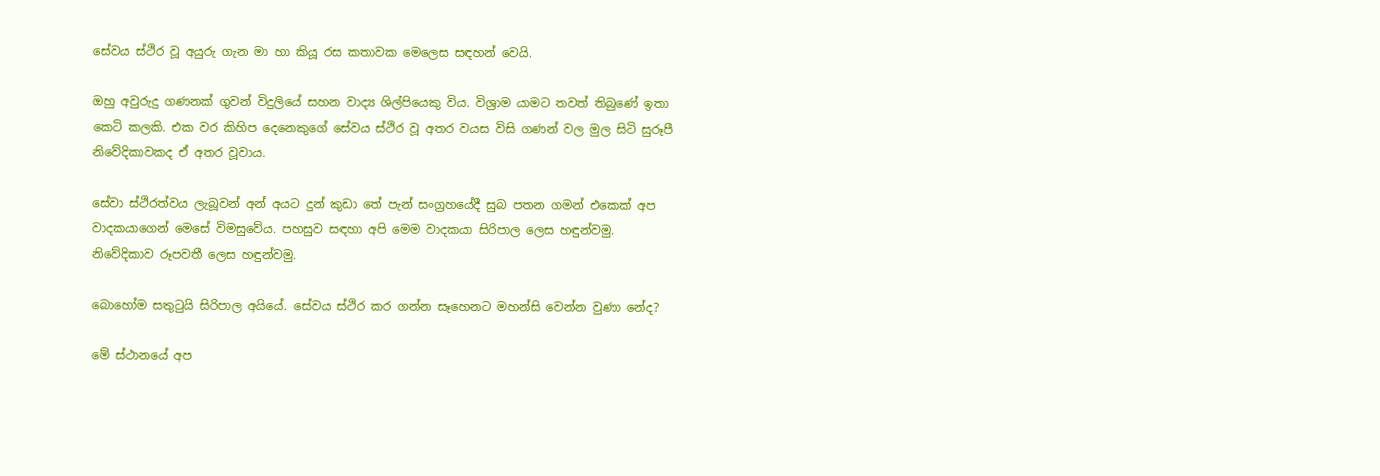සේවය ස්ථිර වූ අයුරු ගැන මා හා කියූ රස කතාවක මෙලෙස සඳහන් වෙයි.

ඔහු අවුරුදු ගණනක් ගුවන් විදුලියේ සහන වාද්‍ය ශිල්පියෙකු විය. විශ්‍රාම යාමට තවත් තිබුණේ ඉතා කෙටි කලකි. එක වර කිහිප දෙනෙකුගේ සේවය ස්ථිර වූ අතර වයස විසි ගණන් වල මුල සිටි සුරූපී නිවේදිකාවකද ඒ අතර වූවාය.

සේවා ස්ථිරත්වය ලැබූවන් අන් අයට දුන් කුඩා තේ පැන් සංග්‍රහයේදී සුබ පතන ගමන් එකෙක් අප වාදකයාගෙන් මෙසේ විමසුවේය. පහසුව සඳහා අපි මෙම වාදකයා සිරිපාල ලෙස හඳුන්වමු. නිවේදිකාව රූපවතී ලෙස හඳුන්වමු.

බොහෝම සතුටුයි සිරිපාල අයියේ. සේවය ස්ථිර කර ගන්න සෑහෙනට මහන්සි වෙන්න වුණා නේද?

මේ ස්ථානයේ අප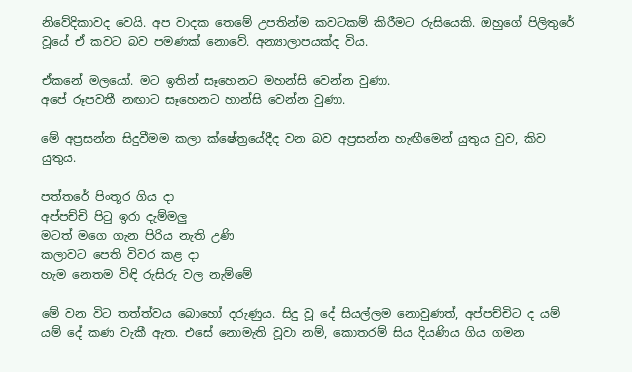නිවේදිකාවද වෙයි. අප වාදක තෙමේ උපතින්ම කවටකම් කිරීමට රුසියෙකි. ඔහුගේ පිලිතුරේ වූයේ ඒ කවට බව පමණක් නොවේ. අන්‍යාලාපයක්ද විය.

ඒකනේ මලයෝ. මට ඉතින් සෑහෙනට මහන්සි වෙන්න වුණා.
අපේ රූපවතී නඟාට සෑහෙනට හාන්සි වෙන්න වුණා.

මේ අප්‍රසන්න සිදුවීමම කලා ක්ෂේත්‍රයේදීද වන බව අප්‍රසන්න හැඟීමෙන් යුතුය වුව, කිව යුතුය.

පත්තරේ පිංතූර ගිය දා
අප්පච්චි පිටු ඉරා දැම්මලු
මටත් මගෙ ගැන පිරිය නැති උණි
කලාවට පෙති විවර කළ දා
හැම නෙතම විඳි රුසිරු වල නැම්මේ

මේ වන විට තත්ත්වය බොහෝ දරුණුය. සිදු වූ දේ සියල්ලම නොවුණත්, අප්පච්චිට ද යම් යම් දේ කණ වැකී ඇත. එසේ නොමැති වූවා නම්, කොතරම් සිය දියණිය ගිය ගමන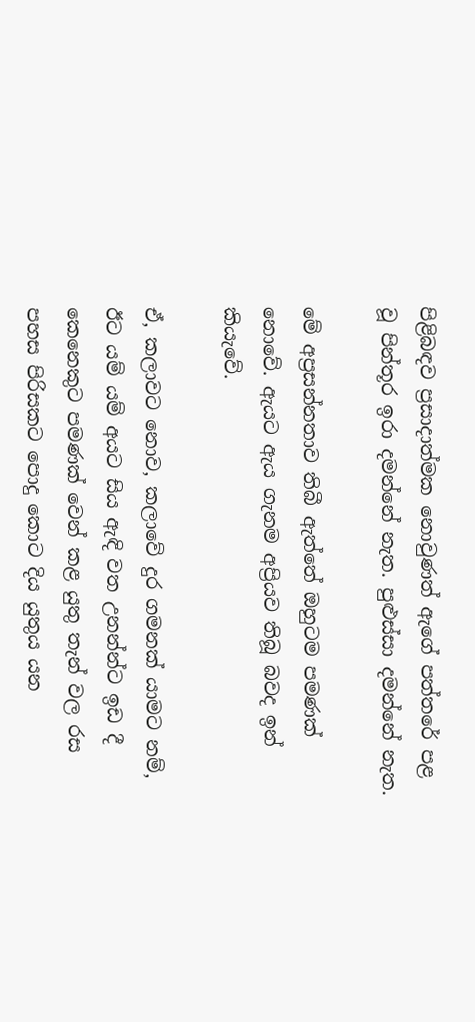පිළිබඳව ප්‍රසාදාත්මක නොවුණත් ඇගේ පත්තරේ පළ වූ පින්තූර ඉරා දමන්නේ නැත. පුළුස්සා දමන්නේ නැත.

මේ අප්‍රසන්නතාව තිබී ඇත්තේ ඔහුටම පමණක් නොවේ. ඇයට ඇය ගැනම අප්‍රියව තිබූ බවද ඉන් කියැවේ.

ඒ, කලාවට නොව, කලාවේ දුර ගමනක් යාමට නම්, ඊට යම් යම් අයට සිය ඇඳි වත උනන්න්ට ඉඩ දී කෙනෙකුට පමණක් වෙන් කළ යුතු තැන් වල රස පහස පිරිසකට පොදු කොට දිය යුතුය යන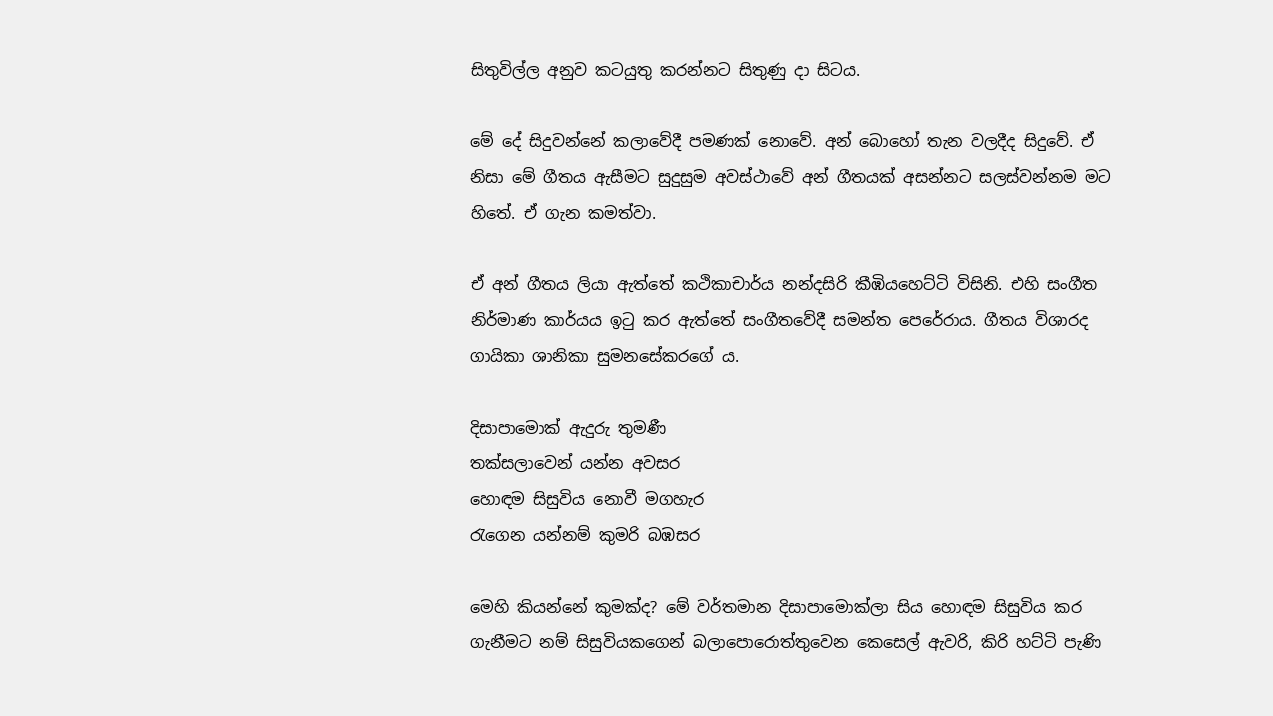සිතුවිල්ල අනුව කටයුතු කරන්නට සිතුණු දා සිටය.

මේ දේ සිදුවන්නේ කලාවේදී පමණක් නොවේ. අන් බොහෝ තැන වලදීද සිදුවේ. ඒ නිසා මේ ගීතය ඇසීමට සුදුසුම අවස්ථාවේ අන් ගීතයක් අසන්නට සලස්වන්නම මට හිතේ. ඒ ගැන කමත්වා.

ඒ අන් ගීතය ලියා ඇත්තේ කථිකාචාර්ය නන්දසිරි කීඹියහෙට්ටි විසිනි. එහි සංගීත නිර්මාණ කාර්යය ඉටු කර ඇත්තේ සංගීතවේදී සමන්ත පෙරේරාය. ගීතය විශාරද ගායිකා ශානිකා සුමනසේකරගේ ය.

දිසාපාමොක් ඇදුරු තුමණී
තක්සලාවෙන් යන්න අවසර
හොඳම සිසුවිය නොවී මගහැර
රැගෙන යන්නම් කුමරි බඹසර

මෙහි කියන්නේ කුමක්ද? මේ වර්තමාන දිසාපාමොක්ලා සිය හොඳම සිසුවිය කර ගැනීමට නම් සිසුවියකගෙන් බලා‍පොරොත්තුවෙන කෙසෙල් ඇවරි, කිරි හට්ටි පැණි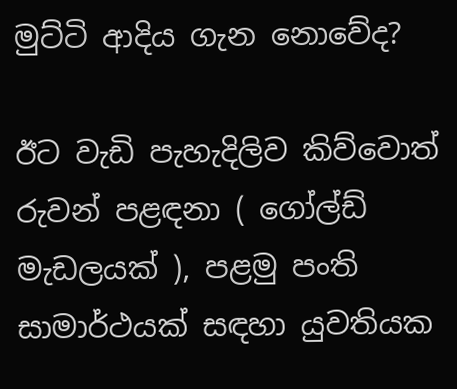මුට්ටි ආදිය ගැන නොවේද?

ඊට වැඩි පැහැදිලිව කිව්වොත් රුවන් පළඳනා ( ගෝල්ඩ් මැඩලයක් ), පළමු පංති සාමාර්ථයක් සඳහා යුවතියක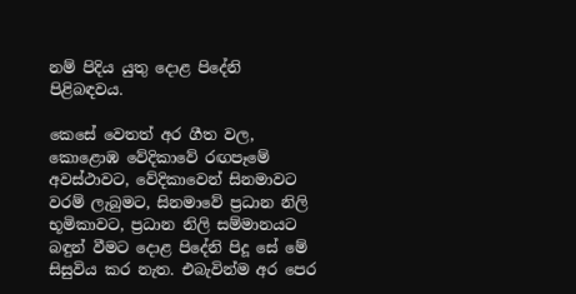නම් පිදිය යුතු දොළ පිදේනි පිළිබඳවය.

කෙසේ වෙතත් අර ගීත වල, කොළොඹ වේදිකාවේ රඟපෑමේ අවස්ථාවට, වේදිකාවෙන් සිනමාවට වරම් ලැබුමට, සිනමාවේ ප්‍රධාන නිලි භූමිකාවට, ප්‍රධාන නිලි සම්මානයට බඳුන් වීමට දොළ පිදේනි පිදූ සේ මේ සිසුවිය කර නැත. එබැවින්ම අර පෙර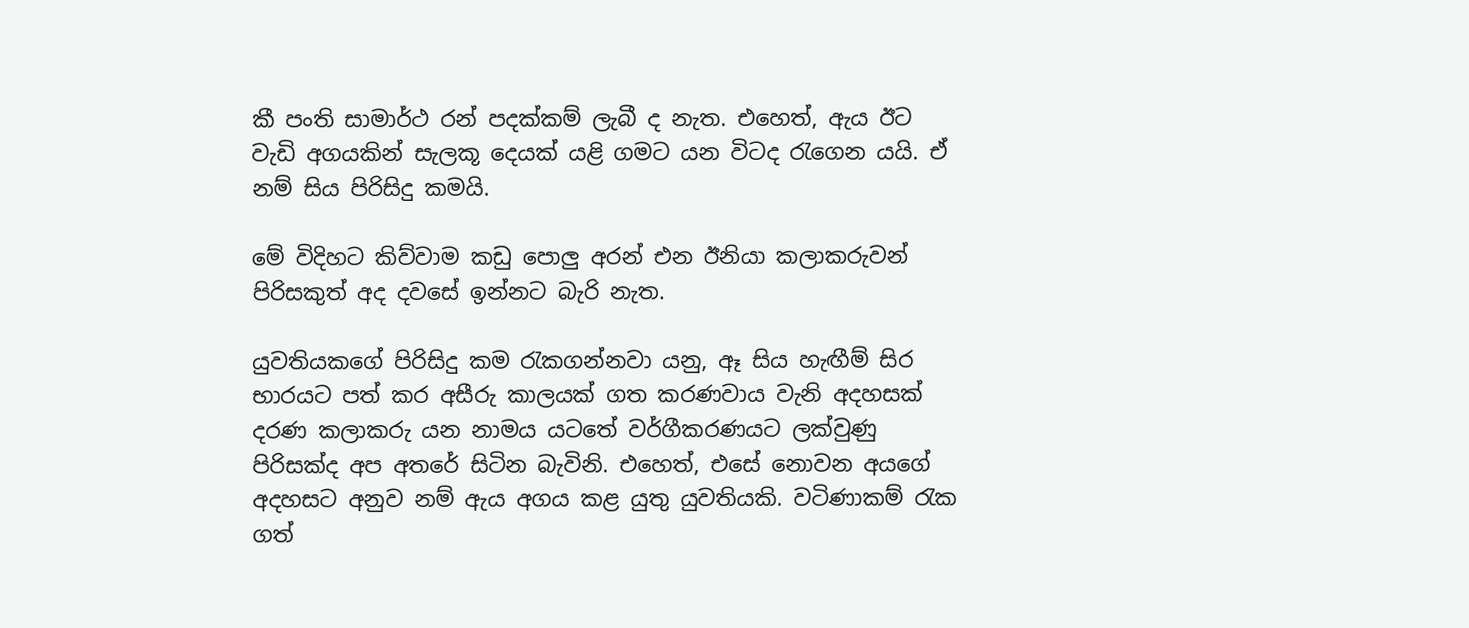කී පංති සාමාර්ථ රන් පදක්කම් ලැබී ද නැත. එහෙත්, ඇය ඊට වැඩි අගයකින් සැලකූ දෙයක් යළි ගමට යන විටද රැගෙන යයි. ඒ නම් සිය පිරිසිදු කමයි.

මේ විදිහට කිව්වාම කඩු පොලු අරන් එන ඊනියා කලාකරුවන් පිරිසකුත් අද දවසේ ඉන්නට බැරි නැත.

යුවතියකගේ පිරිසිදු කම රැකගන්නවා යනු, ඈ සිය හැඟීම් සිර භාරයට පත් කර අසීරු කාලයක් ගත කරණවාය වැනි අදහසක් දරණ කලාකරු යන නාමය යටතේ වර්ගීකරණයට ලක්වුණු පිරිසක්ද අප අතරේ සිටින බැවිනි. එහෙත්, එසේ නොවන අයගේ අදහසට අනුව නම් ඇය අගය කළ යුතු යුවතියකි. වටිණාකම් රැක ගත්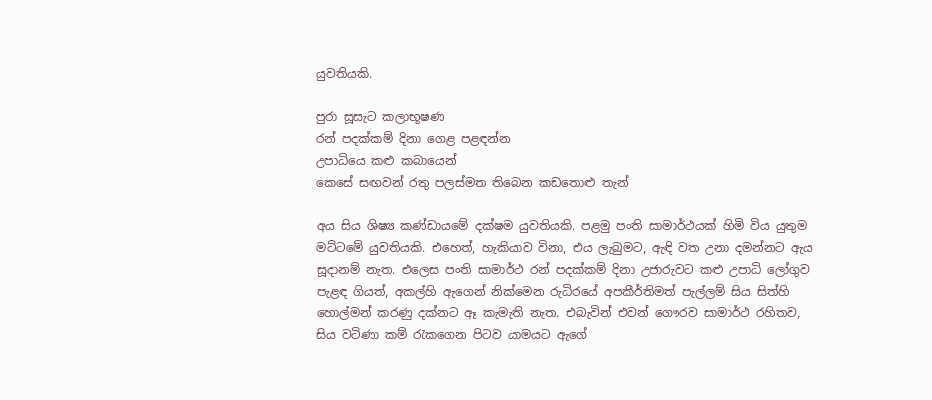යුවතියකි.

පුරා සූසැට කලාභූෂණ
රන් පදක්කම් දිනා ගෙළ පළඳන්න
උපාධියෙ කළු කබායෙන්
කෙසේ සඟවන් රතු පලස්මත තිබෙන කඩතොළු තැන්

අය සිය ශිෂ්‍ය කණ්ඩායමේ දක්ෂම යුවතියකි. පළමු පංති සාමාර්ථයක් හිමි විය යුතුම මට්ටමේ යුවතියකි. එහෙත්, හැකියාව විනා, එය ලැබුමට, ඇඳි වත උනා දමන්නට ඇය සූදානම් නැත. එලෙස පංති සාමාර්ථ රන් පදක්කම් දිනා උජාරුවට කළු උපාධි ලෝගුව පැළඳ ගියත්, අකල්හි ඇගෙන් නික්මෙන රුධිරයේ අපකීර්තිමත් පැල්ලම් සිය සිත්හි හොල්මන් කරණු දක්නට ඈ කැමැති නැත. එබැවින් එවන් ගෞරව සාමාර්ථ රහිතව, සිය වටිණා කම් රැකගෙන පිටව යාමයට ඇගේ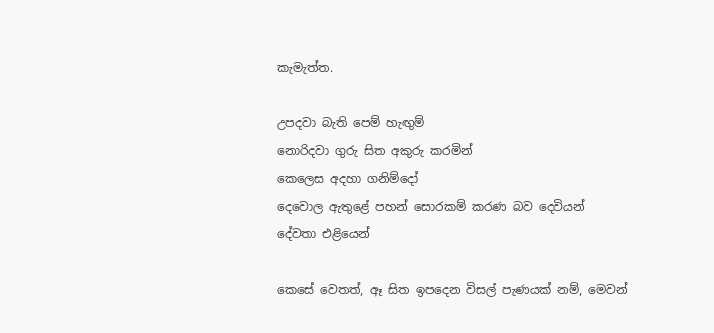කැමැත්ත.

උපදවා බැති පෙම් හැඟුම්
නොරිදවා ගුරු සිත අකුරු කරමින්
කෙලෙස අදහා ගනිම්දෝ
දෙවොල ඇතුළේ පහන් සොරකම් කරණ බව දෙවියන්
දේවතා එළියෙන්

කෙසේ වෙතත්, ඈ සිත ඉපදෙන විසල් පැණයක් නම්, මෙවන්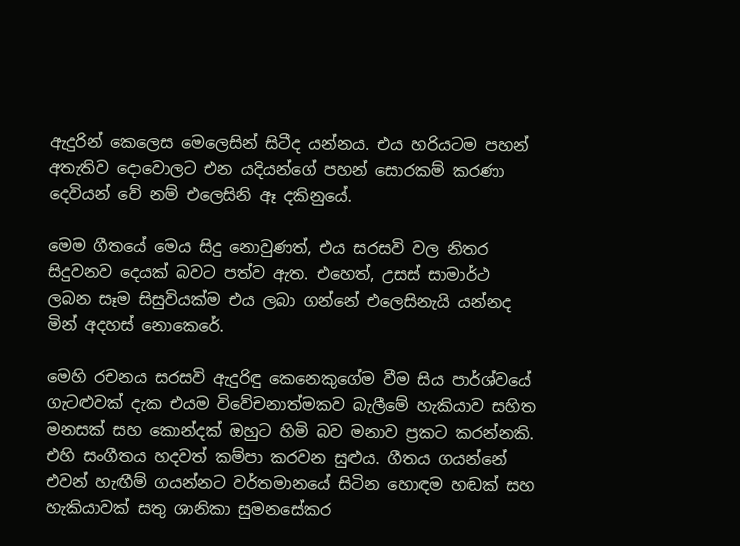ඇදුරින් කෙලෙස මෙලෙසින් සිටීද යන්නය. එය හරියටම පහන් අතැතිව දොවොලට එන යදියන්ගේ පහන් සොරකම් කරණා දෙවියන් වේ නම් එලෙසිනි ඈ දකිනුයේ.

මෙම ගීතයේ මෙය සිදු නොවුණත්, එය සරසවි වල නිතර සිදුවනව දෙයක් බවට පත්ව ඇත. එහෙත්, උසස් සාමාර්ථ ලබන සෑම සිසුවියක්ම එය ලබා ගන්නේ එලෙසිනැයි යන්නද මින් අදහස් නොකෙරේ.

මෙහි රචනය සරසවි ඇදුරිඳු කෙනෙකුගේම වීම සිය පාර්ශ්වයේ ගැටළුවක් දැක එයම විවේචනාත්මකව බැලීමේ හැකියාව සහිත මනසක් සහ කොන්දක් ඔහුට හිමි බව මනාව ප්‍රකට කරන්නකි. එහි සංගීතය හදවත් කම්පා කරවන සුළුය. ගීතය ගයන්නේ එවන් හැඟීම් ගයන්නට වර්තමානයේ සිටින හොඳම හඬක් සහ හැකියාවක් සතු ශානිකා සුමනසේකර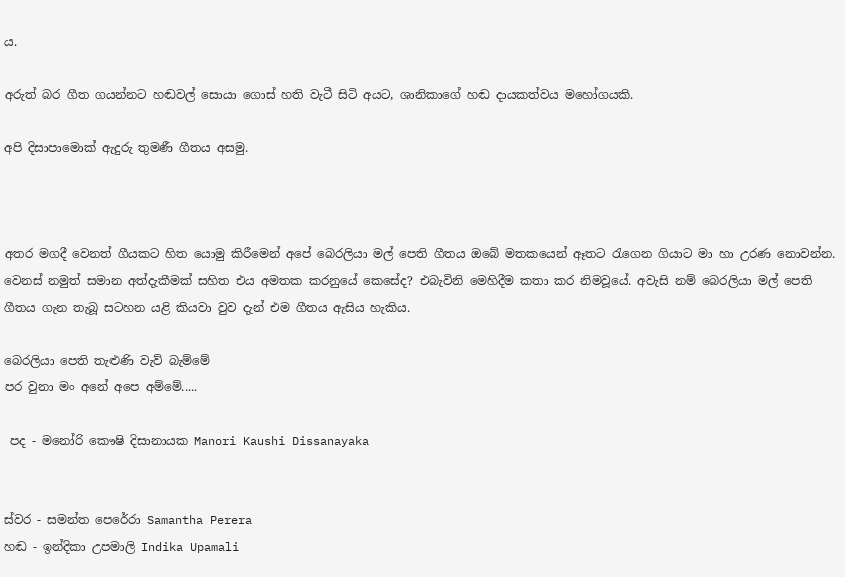ය.

අරුත් බර ගීත ගයන්නට හඬවල් සොයා ගොස් හති වැටී සිටි අයට, ශානිකාගේ හඬ දායකත්වය මහෝගයකි.

අපි දිසාපාමොක් ඇදුරු තුමණී ගීතය අසමු.



අතර මගදී වෙනත් ගීයකට හිත යොමු කිරීමෙන් අපේ බෙරලියා මල් පෙති ගීතය ඔබේ මතකයෙන් ඈතට රැගෙන ගියාට මා හා උරණ නොවන්න. වෙනස් නමුත් සමාන අත්දැකීමක් සහිත එය අමතක කරනුයේ කෙසේද? එබැවිනි මෙහිදීම කතා කර නිමවූයේ. අවැසි නම් බෙරලියා මල් පෙති ගීතය ගැන තැබූ සටහන යළි කියවා වුව දැන් එම ගීතය ඇසිය හැකිය.

බෙරලියා පෙති තැළුණි වැව් බැම්මේ
පර වුනා මං අනේ අපෙ අම්මේ.....

 පද - මනෝරි කෞෂි දිසානායක Manori Kaushi Dissanayaka


ස්වර - සමන්ත පෙරේරා Samantha Perera
හඬ - ඉන්දිකා උපමාලි Indika Upamali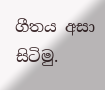ගීතය අසා සිටිමු.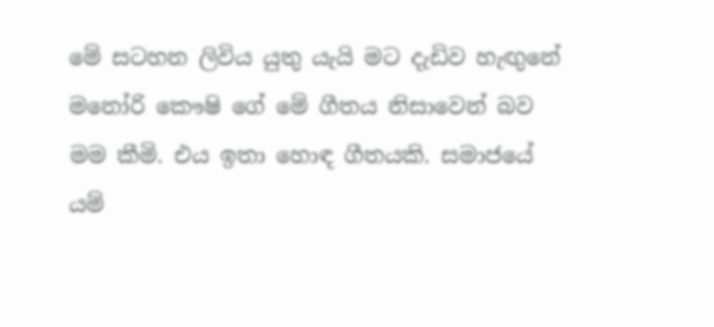මේ සටහන ලිවිය යුතු යැයි මට දැඩිව හැඟුනේ මනෝරි කෞෂි ගේ මේ ගීතය නිසාවෙන් බව මම කීමි. එය ඉතා හොඳ ගීතයකි. සමාජයේ යම්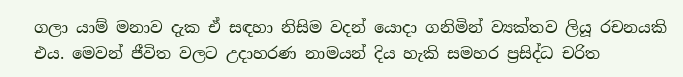ගලා යාම් මනාව දැක ඒ සඳහා නිසිම වදන් යොදා ගනිමින් ව්‍යක්තව ලියූ රචනයකි එය. මෙවන් ජීවිත වලට උදාහරණ නාමයන් දිය හැකි සමහර ප්‍රසිද්ධ චරිත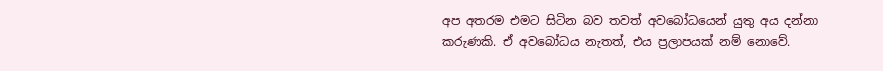අප අතරම එමට සිටින බව තවත් අවබෝධයෙන් යුතු අය දන්නා කරුණකි. ඒ අවබෝධය නැතත්, එය ප්‍රලාපයක් නම් නොවේ.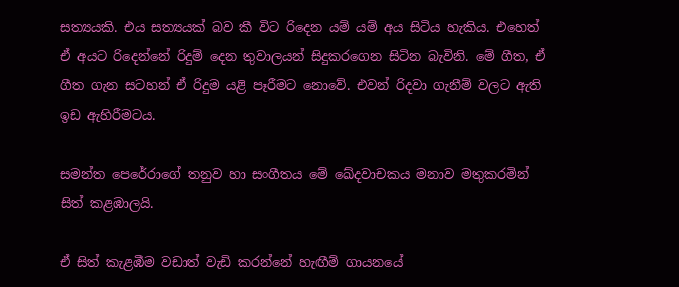සත්‍යයකි. එය සත්‍යයක් බව කී විට රිදෙන යම් යම් අය සිටිය හැකිය. එහෙත් ඒ අයට රිදෙන්නේ රිදුම් දෙන තුවාලයන් සිදුකරගෙන සිටින බැවිනි. මේ ගීත, ඒ ගීත ගැන සටහන් ඒ රිදුම යළි පෑරීමට නොවේ. එවන් රිදවා ගැනීම් වලට ඇති ඉඩ ඇහිරීමටය.

සමන්ත පෙරේරාගේ තනුව හා සංගීතය මේ ඛේදවාචකය මනාව මතුකරමින් සිත් කළඹාලයි.

ඒ සිත් කැළඹීම වඩාත් වැඩි කරන්නේ හැඟීම් ගායනයේ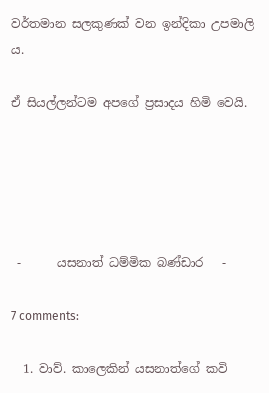වර්තමාන සලකුණක් වන ඉන්දිකා උපමාලි ය.

ඒ සියල්ලන්ටම අපගේ ප්‍රසාදය හිමි වෙයි.





 -      යසනාත් ධම්මික බණ්ඩාර   -

7 comments:

  1. වාව්. කාලෙකින් යසනාත්ගේ කවි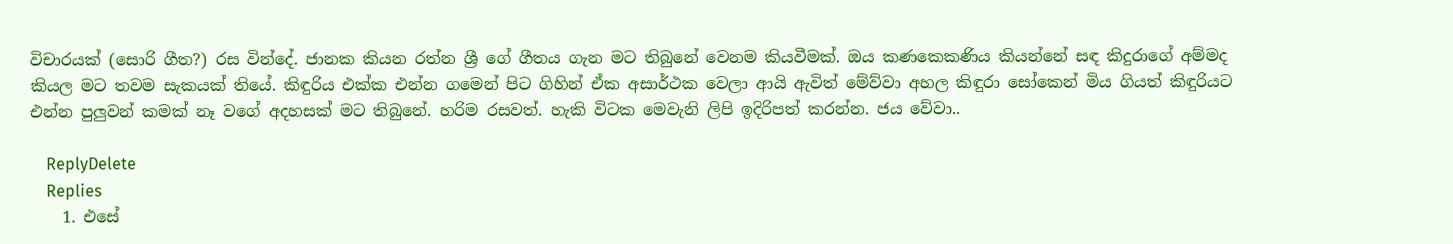විචාරයක් (සොරි ගීත?) රස වින්දේ. ජානක කියන රත්න ශ්‍රී ගේ ගීතය ගැන මට තිබුනේ වෙනම කියවීමක්. ඔය කණකෙකණිය කියන්නේ සඳ කිදුරාගේ අම්මද කියල මට තවම සැකයක් තියේ. කිඳුරිය එක්ක එන්න ගමෙන් පිට ගිහින් ඒක අසාර්ථක වෙලා ආයි ඇවිත් මේව්වා අහල කිඳුරා සෝකෙන් මිය ගියත් කිඳුරියට එන්න පුලුවන් කමක් නෑ වගේ අදහසක් මට තිබුනේ. හරිම රසවත්. හැකි විටක මෙවැනි ලිපි ඉදිරිපත් කරන්න. ජය වේවා..

    ReplyDelete
    Replies
    1. එසේ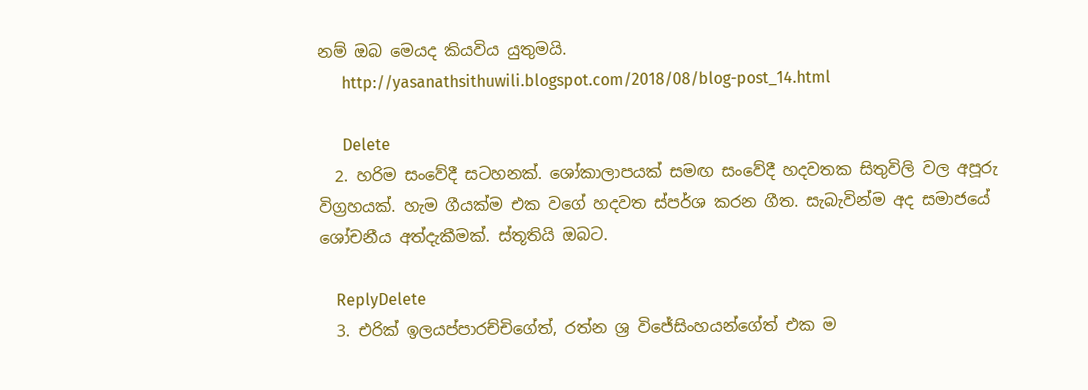නම් ඔබ මෙයද කියවිය යුතුමයි.
      http://yasanathsithuwili.blogspot.com/2018/08/blog-post_14.html

      Delete
  2. හරිම සංවේදී සටහනක්. ශෝකාලාපයක් සමඟ සංවේදී හදවතක සිතුවිලි වල අපූරු විග්‍රහයක්. හැම ගීයක්ම එක වගේ හදවත ස්පර්ශ කරන ගීත. සැබැවින්ම අද සමාජයේ ශෝචනීය අත්දැකීමක්. ස්තූතියි ඔබට.

    ReplyDelete
  3. එරික් ඉලයප්පාරච්චිගේත්, රත්න ශ්‍ර විජේසිංහයන්ගේත් එක ම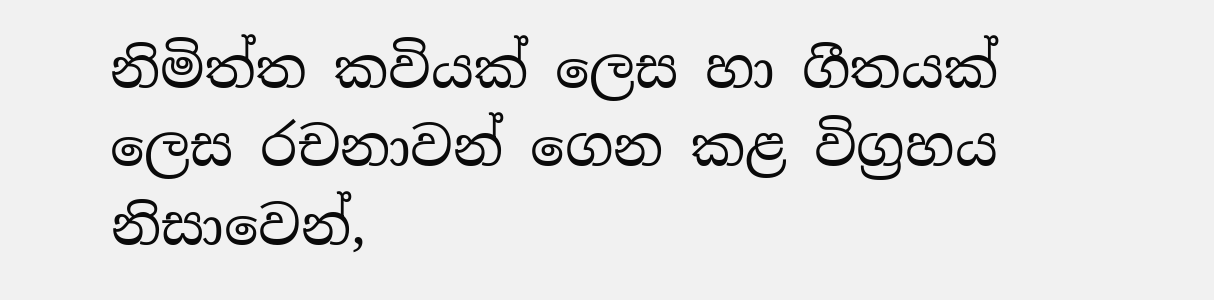නිමිත්ත කවියක් ලෙස හා ගීතයක් ලෙස රචනාවන් ගෙන කළ විග්‍රහය නිසාවෙන්,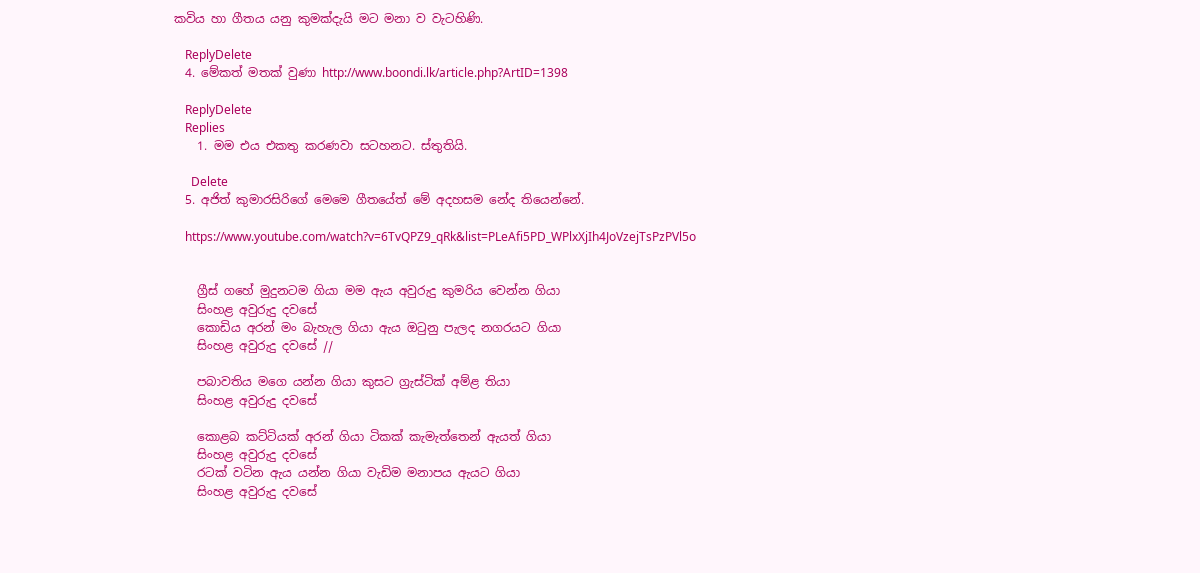කවිය හා ගීතය යනු කුමක්දැයි මට මනා ව වැටහිණි.

    ReplyDelete
  4. මේකත් මතක් වුණා http://www.boondi.lk/article.php?ArtID=1398

    ReplyDelete
    Replies
    1. මම එය එකතු කරණවා සටහනට. ස්තුතියි.

      Delete
  5. අජිත් කුමාරසිරිගේ මෙමෙ ගීතයේත් මේ අදහසම නේද තියෙන්නේ.

    https://www.youtube.com/watch?v=6TvQPZ9_qRk&list=PLeAfi5PD_WPlxXjIh4JoVzejTsPzPVl5o


    ග්‍රීස් ගහේ මුදුනටම ගියා මම ඇය අවුරුදු කුමරිය වෙන්න ගියා
    සිංහළ අවුරුදු දවසේ
    කොඩිය අරන් මං බැහැල ගියා ඇය ඔ‍ටුනු පැලද නගරයට ගියා
    සිංහළ අවුරුදු දවසේ //

    පබාවතිය මගෙ යන්න ගියා කුසට ග්‍රැස්ටික් අම්ළ තියා
    සිංහළ අවුරුදු දවසේ

    කොළබ කට්ටියක් අරන් ගියා ටිකක් කැමැත්තෙන් ඇයත් ගියා
    සිංහළ අවුරුදු දවසේ
    රටක් වටින ඇය යන්න ගියා වැඩිම මනාපය ඇයට ගියා
    සිංහළ අවුරුදු දවසේ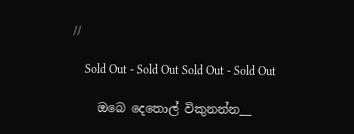//

    Sold Out - Sold Out Sold Out - Sold Out

    ඔබෙ දෙතොල් විකුනන්න__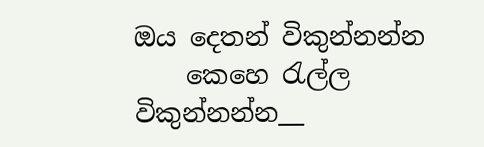ඔය දෙතන් විකුන්නන්න
    කෙහෙ ‍රැල්ල විකුන්නන්න__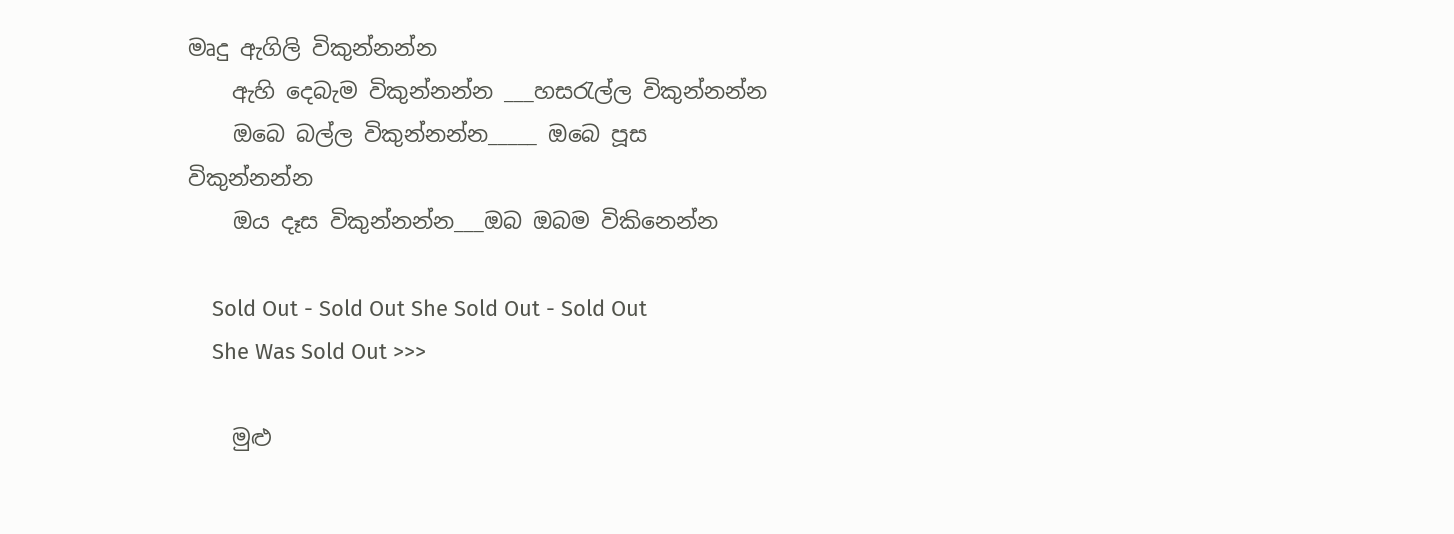මෘදු ඇගිලි විකුන්නන්න
    ඇහි දෙබැම විකුන්නන්න ___හස‍රැල්ල විකුන්නන්න
    ඔබෙ බල්ල විකුන්නන්න_____ ඔබෙ පූස විකුන්නන්න
    ඔය දෑස විකුන්නන්න___ඔබ ඔබම විකිනෙන්න

    Sold Out - Sold Out She Sold Out - Sold Out
    She Was Sold Out >>>

    මුළු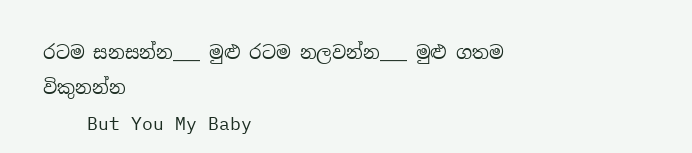රටම සනසන්න___ මුළු රටම නලවන්න___ මුළු ගතම විකුනන්න
    But You My Baby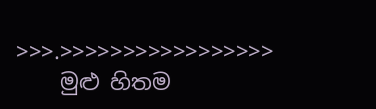>>>.>>>>>>>>>>>>>>>>>
    මුළු හිතම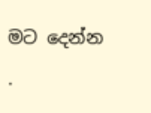මට දෙන්න .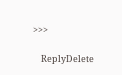>>>

    ReplyDelete